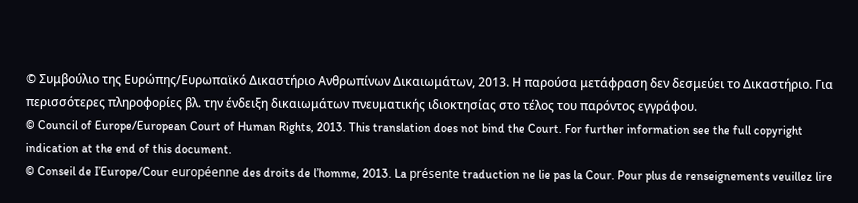© Συμβούλιο της Ευρώπης/Ευρωπαϊκό Δικαστήριο Ανθρωπίνων Δικαιωμάτων, 2013. Η παρούσα μετάφραση δεν δεσμεύει το Δικαστήριο. Για περισσότερες πληροφορίες βλ. την ένδειξη δικαιωμάτων πνευματικής ιδιοκτησίας στο τέλος του παρόντος εγγράφου.
© Council of Europe/European Court of Human Rights, 2013. This translation does not bind the Court. For further information see the full copyright indication at the end of this document.
© Conseil de I’Europe/Cour européenne des droits de l’homme, 2013. La présente traduction ne lie pas la Cour. Pour plus de renseignements veuillez lire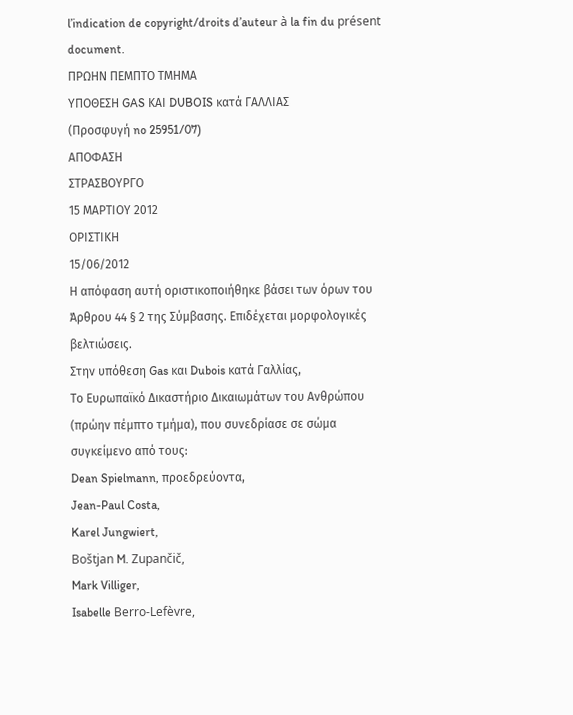l’indication de copyright/droits d’auteur à la fin du présent document.
ΠΡΩΗΝ ΠΕΜΠΤΟ ΤΜΗΜΑ
ΥΠΟΘΕΣΗ GAS ΚΑΙ DUBOIS κατά ΓΑΛΛΙΑΣ
(Προσφυγή no 25951/07)
ΑΠΟΦΑΣΗ
ΣΤΡΑΣΒΟΥΡΓΟ
15 ΜΑΡΤΙΟΥ 2012
ΟΡΙΣΤΙΚΗ
15/06/2012
Η απόφαση αυτή οριστικοποιήθηκε βάσει των όρων του Άρθρου 44 § 2 της Σύμβασης. Επιδέχεται μορφολογικές βελτιώσεις.
Στην υπόθεση Gas και Dubois κατά Γαλλίας,
Το Ευρωπαϊκό Δικαστήριο Δικαιωμάτων του Ανθρώπου (πρώην πέμπτο τμήμα), που συνεδρίασε σε σώμα συγκείμενο από τους:
Dean Spielmann, προεδρεύοντα,
Jean-Paul Costa,
Karel Jungwiert,
Boštjan M. Zupančič,
Mark Villiger,
Isabelle Berro-Lefèvre,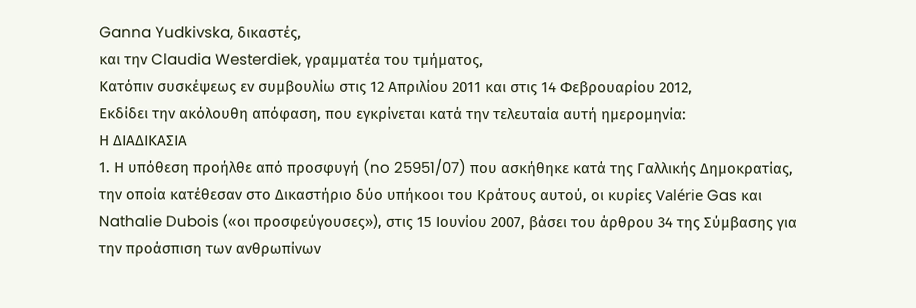Ganna Yudkivska, δικαστές,
και την Claudia Westerdiek, γραμματέα του τμήματος,
Κατόπιν συσκέψεως εν συμβουλίω στις 12 Απριλίου 2011 και στις 14 Φεβρουαρίου 2012,
Εκδίδει την ακόλουθη απόφαση, που εγκρίνεται κατά την τελευταία αυτή ημερομηνία:
Η ΔΙΑΔΙΚΑΣΙΑ
1. Η υπόθεση προήλθε από προσφυγή (no 25951/07) που ασκήθηκε κατά της Γαλλικής Δημοκρατίας, την οποία κατέθεσαν στο Δικαστήριο δύο υπήκοοι του Κράτους αυτού, οι κυρίες Valérie Gas και Nathalie Dubois («οι προσφεύγουσες»), στις 15 Ιουνίου 2007, βάσει του άρθρου 34 της Σύμβασης για την προάσπιση των ανθρωπίνων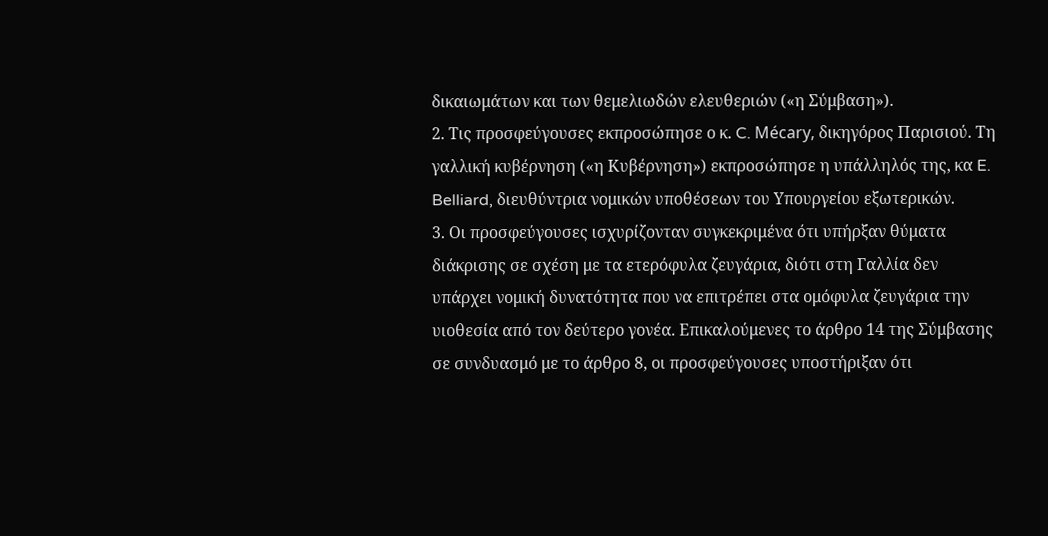δικαιωμάτων και των θεμελιωδών ελευθεριών («η Σύμβαση»).
2. Τις προσφεύγουσες εκπροσώπησε ο κ. C. Mécary, δικηγόρος Παρισιού. Τη γαλλική κυβέρνηση («η Κυβέρνηση») εκπροσώπησε η υπάλληλός της, κα E. Belliard, διευθύντρια νομικών υποθέσεων του Υπουργείου εξωτερικών.
3. Οι προσφεύγουσες ισχυρίζονταν συγκεκριμένα ότι υπήρξαν θύματα διάκρισης σε σχέση με τα ετερόφυλα ζευγάρια, διότι στη Γαλλία δεν υπάρχει νομική δυνατότητα που να επιτρέπει στα ομόφυλα ζευγάρια την υιοθεσία από τον δεύτερο γονέα. Επικαλούμενες το άρθρο 14 της Σύμβασης σε συνδυασμό με το άρθρο 8, οι προσφεύγουσες υποστήριξαν ότι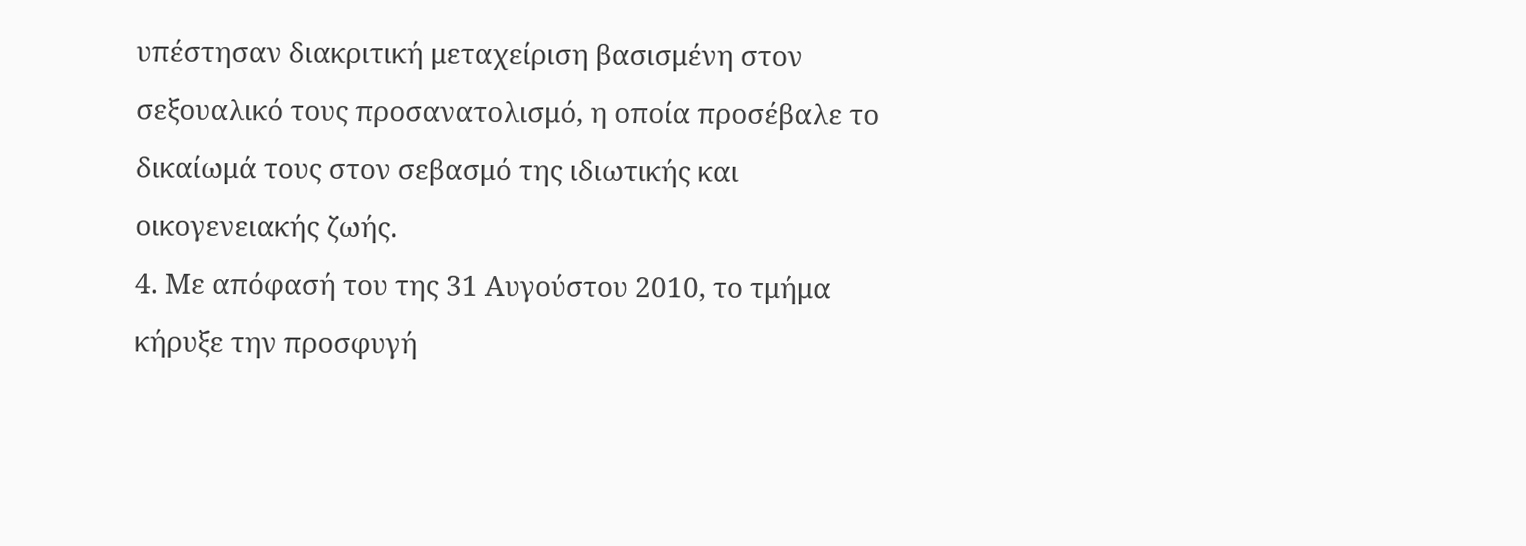υπέστησαν διακριτική μεταχείριση βασισμένη στον σεξουαλικό τους προσανατολισμό, η οποία προσέβαλε το δικαίωμά τους στον σεβασμό της ιδιωτικής και οικογενειακής ζωής.
4. Με απόφασή του της 31 Αυγούστου 2010, το τμήμα κήρυξε την προσφυγή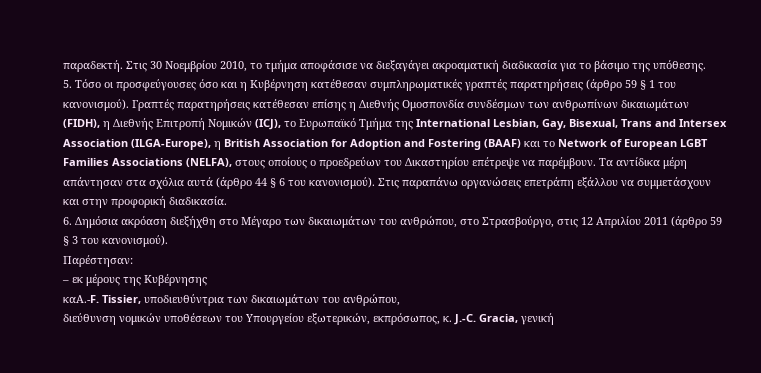παραδεκτή. Στις 30 Νοεμβρίου 2010, το τμήμα αποφάσισε να διεξαγάγει ακροαματική διαδικασία για το βάσιμο της υπόθεσης.
5. Τόσο οι προσφεύγουσες όσο και η Κυβέρνηση κατέθεσαν συμπληρωματικές γραπτές παρατηρήσεις (άρθρο 59 § 1 του κανονισμού). Γραπτές παρατηρήσεις κατέθεσαν επίσης η Διεθνής Ομοσπονδία συνδέσμων των ανθρωπίνων δικαιωμάτων (FIDH), η Διεθνής Επιτροπή Νομικών (ICJ), το Ευρωπαϊκό Τμήμα της International Lesbian, Gay, Bisexual, Trans and Intersex Association (ILGA-Europe), η British Association for Adoption and Fostering (BAAF) και το Network of European LGBT Families Associations (NELFA), στους οποίους ο προεδρεύων του Δικαστηρίου επέτρεψε να παρέμβουν. Τα αντίδικα μέρη απάντησαν στα σχόλια αυτά (άρθρο 44 § 6 του κανονισμού). Στις παραπάνω οργανώσεις επετράπη εξάλλου να συμμετάσχουν και στην προφορική διαδικασία.
6. Δημόσια ακρόαση διεξήχθη στο Μέγαρο των δικαιωμάτων του ανθρώπου, στο Στρασβούργο, στις 12 Απριλίου 2011 (άρθρο 59 § 3 του κανονισμού).
Παρέστησαν:
– εκ μέρους της Κυβέρνησης
καA.-F. Tissier, υποδιευθύντρια των δικαιωμάτων του ανθρώπου,
διεύθυνση νομικών υποθέσεων του Υπουργείου εξωτερικών, εκπρόσωπος, κ. J.-C. Gracia, γενική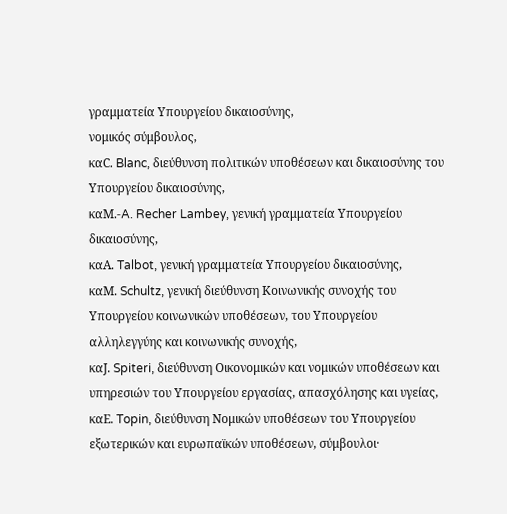γραμματεία Υπουργείου δικαιοσύνης,
νομικός σύμβουλος,
καC. Blanc, διεύθυνση πολιτικών υποθέσεων και δικαιοσύνης του
Υπουργείου δικαιοσύνης,
καM.-A. Recher Lambey, γενική γραμματεία Υπουργείου
δικαιοσύνης,
καA. Talbot, γενική γραμματεία Υπουργείου δικαιοσύνης,
καM. Schultz, γενική διεύθυνση Κοινωνικής συνοχής του
Υπουργείου κοινωνικών υποθέσεων, του Υπουργείου
αλληλεγγύης και κοινωνικής συνοχής,
καJ. Spiteri, διεύθυνση Οικονομικών και νομικών υποθέσεων και
υπηρεσιών του Υπουργείου εργασίας, απασχόλησης και υγείας,
καE. Topin, διεύθυνση Νομικών υποθέσεων του Υπουργείου
εξωτερικών και ευρωπαϊκών υποθέσεων, σύμβουλοι·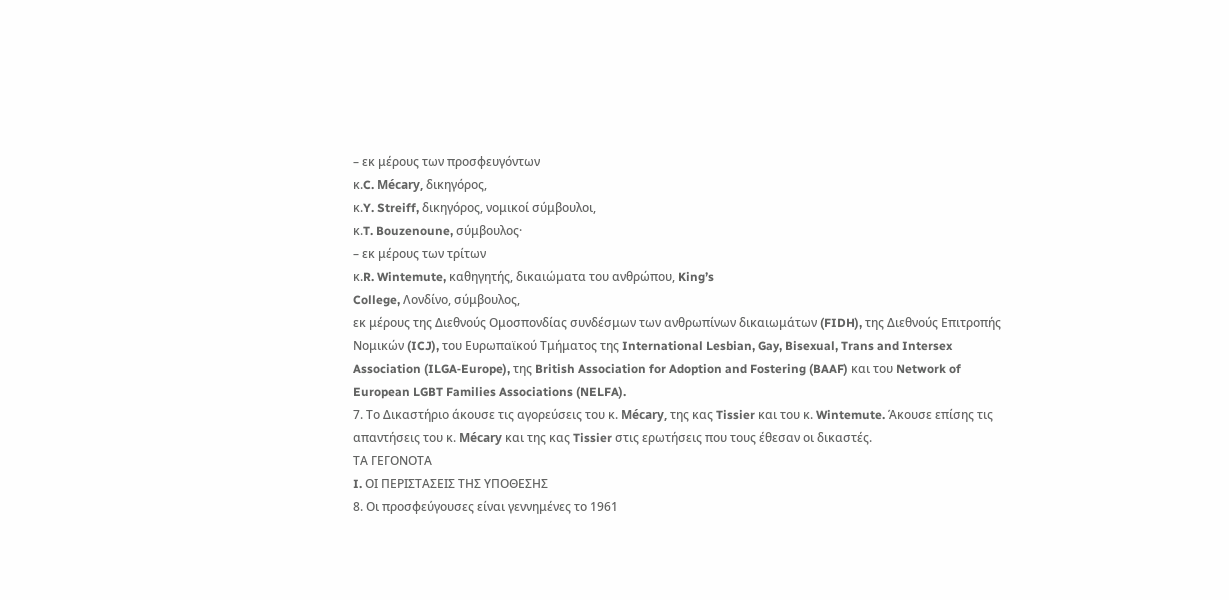– εκ μέρους των προσφευγόντων
κ.C. Mécary, δικηγόρος,
κ.Y. Streiff, δικηγόρος, νομικοί σύμβουλοι,
κ.T. Bouzenoune, σύμβουλος·
– εκ μέρους των τρίτων
κ.R. Wintemute, καθηγητής, δικαιώματα του ανθρώπου, King’s
College, Λονδίνο, σύμβουλος,
εκ μέρους της Διεθνούς Ομοσπονδίας συνδέσμων των ανθρωπίνων δικαιωμάτων (FIDH), της Διεθνούς Επιτροπής Νομικών (ICJ), του Ευρωπαϊκού Τμήματος της International Lesbian, Gay, Bisexual, Trans and Intersex Association (ILGA‑Europe), της British Association for Adoption and Fostering (BAAF) και του Network of European LGBT Families Associations (NELFA).
7. Το Δικαστήριο άκουσε τις αγορεύσεις του κ. Mécary, της κας Tissier και του κ. Wintemute. Άκουσε επίσης τις απαντήσεις του κ. Mécary και της κας Tissier στις ερωτήσεις που τους έθεσαν οι δικαστές.
ΤΑ ΓΕΓΟΝΟΤΑ
I. ΟΙ ΠΕΡΙΣΤΑΣΕΙΣ ΤΗΣ ΥΠΟΘΕΣΗΣ
8. Οι προσφεύγουσες είναι γεννημένες το 1961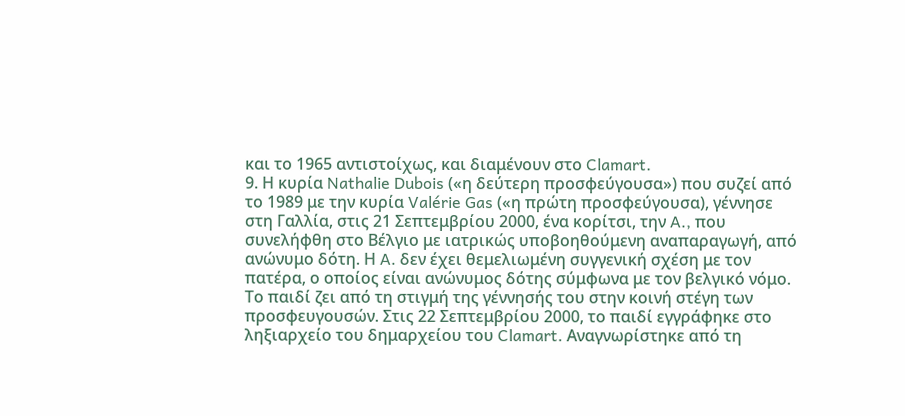και το 1965 αντιστοίχως, και διαμένουν στο Clamart.
9. Η κυρία Nathalie Dubois («η δεύτερη προσφεύγουσα») που συζεί από το 1989 με την κυρία Valérie Gas («η πρώτη προσφεύγουσα), γέννησε στη Γαλλία, στις 21 Σεπτεμβρίου 2000, ένα κορίτσι, την A., που συνελήφθη στο Βέλγιο με ιατρικώς υποβοηθούμενη αναπαραγωγή, από ανώνυμο δότη. Η A. δεν έχει θεμελιωμένη συγγενική σχέση με τον πατέρα, ο οποίος είναι ανώνυμος δότης σύμφωνα με τον βελγικό νόμο. Το παιδί ζει από τη στιγμή της γέννησής του στην κοινή στέγη των προσφευγουσών. Στις 22 Σεπτεμβρίου 2000, το παιδί εγγράφηκε στο ληξιαρχείο του δημαρχείου του Clamart. Αναγνωρίστηκε από τη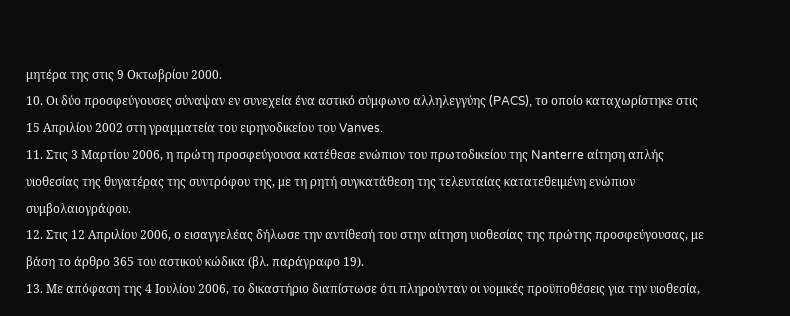μητέρα της στις 9 Οκτωβρίου 2000.
10. Οι δύο προσφεύγουσες σύναψαν εν συνεχεία ένα αστικό σύμφωνο αλληλεγγύης (PACS), το οποίο καταχωρίστηκε στις 15 Απριλίου 2002 στη γραμματεία του ειρηνοδικείου του Vanves.
11. Στις 3 Μαρτίου 2006, η πρώτη προσφεύγουσα κατέθεσε ενώπιον του πρωτοδικείου της Nanterre αίτηση απλής υιοθεσίας της θυγατέρας της συντρόφου της, με τη ρητή συγκατάθεση της τελευταίας κατατεθειμένη ενώπιον συμβολαιογράφου.
12. Στις 12 Απριλίου 2006, ο εισαγγελέας δήλωσε την αντίθεσή του στην αίτηση υιοθεσίας της πρώτης προσφεύγουσας, με βάση το άρθρο 365 του αστικού κώδικα (βλ. παράγραφο 19).
13. Με απόφαση της 4 Ιουλίου 2006, το δικαστήριο διαπίστωσε ότι πληρούνταν οι νομικές προϋποθέσεις για την υιοθεσία,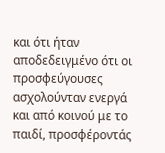και ότι ήταν αποδεδειγμένο ότι οι προσφεύγουσες ασχολούνταν ενεργά και από κοινού με το παιδί, προσφέροντάς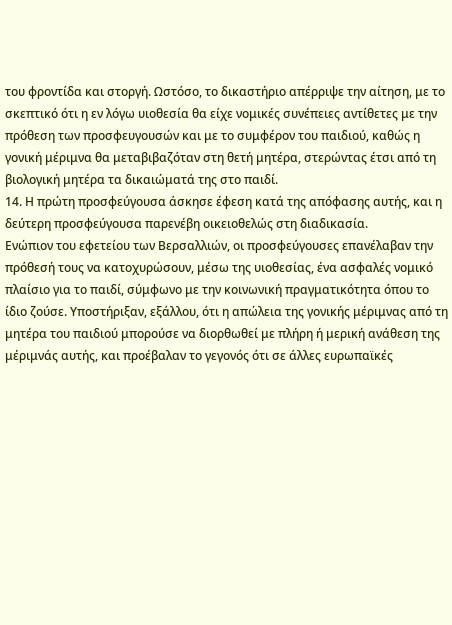του φροντίδα και στοργή. Ωστόσο, το δικαστήριο απέρριψε την αίτηση, με το σκεπτικό ότι η εν λόγω υιοθεσία θα είχε νομικές συνέπειες αντίθετες με την πρόθεση των προσφευγουσών και με το συμφέρον του παιδιού, καθώς η γονική μέριμνα θα μεταβιβαζόταν στη θετή μητέρα, στερώντας έτσι από τη βιολογική μητέρα τα δικαιώματά της στο παιδί.
14. Η πρώτη προσφεύγουσα άσκησε έφεση κατά της απόφασης αυτής, και η δεύτερη προσφεύγουσα παρενέβη οικειοθελώς στη διαδικασία.
Ενώπιον του εφετείου των Βερσαλλιών, οι προσφεύγουσες επανέλαβαν την πρόθεσή τους να κατοχυρώσουν, μέσω της υιοθεσίας, ένα ασφαλές νομικό πλαίσιο για το παιδί, σύμφωνο με την κοινωνική πραγματικότητα όπου το ίδιο ζούσε. Υποστήριξαν, εξάλλου, ότι η απώλεια της γονικής μέριμνας από τη μητέρα του παιδιού μπορούσε να διορθωθεί με πλήρη ή μερική ανάθεση της μέριμνάς αυτής, και προέβαλαν το γεγονός ότι σε άλλες ευρωπαϊκές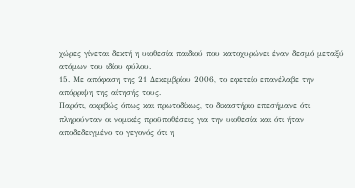χώρες γίνεται δεκτή η υιοθεσία παιδιού που κατοχυρώνει έναν δεσμό μεταξύ ατόμων του ιδίου φύλου.
15. Με απόφαση της 21 Δεκεμβρίου 2006, το εφετείο επανέλαβε την απόρριψη της αίτησής τους.
Παρότι, ακριβώς όπως και πρωτοδίκως, το δικαστήριο επεσήμανε ότι πληρούνταν οι νομικές προϋποθέσεις για την υιοθεσία και ότι ήταν αποδεδειγμένο το γεγονός ότι η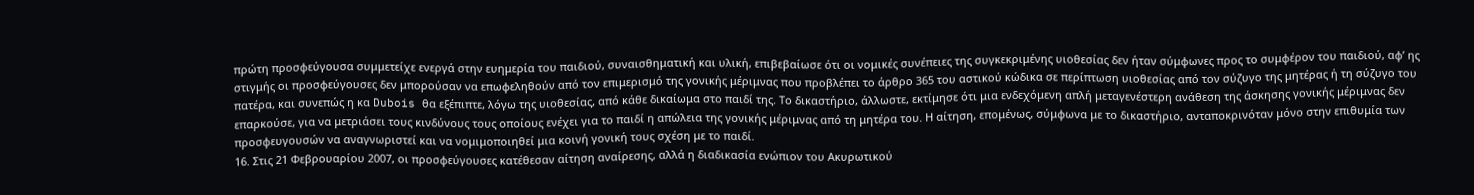πρώτη προσφεύγουσα συμμετείχε ενεργά στην ευημερία του παιδιού, συναισθηματική και υλική, επιβεβαίωσε ότι οι νομικές συνέπειες της συγκεκριμένης υιοθεσίας δεν ήταν σύμφωνες προς το συμφέρον του παιδιού, αφ’ ης στιγμής οι προσφεύγουσες δεν μπορούσαν να επωφεληθούν από τον επιμερισμό της γονικής μέριμνας που προβλέπει το άρθρο 365 του αστικού κώδικα σε περίπτωση υιοθεσίας από τον σύζυγο της μητέρας ή τη σύζυγο του πατέρα, και συνεπώς η κα Dubois θα εξέπιπτε, λόγω της υιοθεσίας, από κάθε δικαίωμα στο παιδί της. Το δικαστήριο, άλλωστε, εκτίμησε ότι μια ενδεχόμενη απλή μεταγενέστερη ανάθεση της άσκησης γονικής μέριμνας δεν επαρκούσε, για να μετριάσει τους κινδύνους τους οποίους ενέχει για το παιδί η απώλεια της γονικής μέριμνας από τη μητέρα του. Η αίτηση, επομένως, σύμφωνα με το δικαστήριο, ανταποκρινόταν μόνο στην επιθυμία των προσφευγουσών να αναγνωριστεί και να νομιμοποιηθεί μια κοινή γονική τους σχέση με το παιδί.
16. Στις 21 Φεβρουαρίου 2007, οι προσφεύγουσες κατέθεσαν αίτηση αναίρεσης, αλλά η διαδικασία ενώπιον του Ακυρωτικού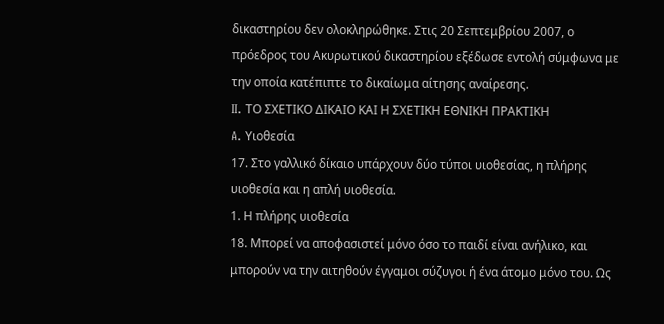δικαστηρίου δεν ολοκληρώθηκε. Στις 20 Σεπτεμβρίου 2007, ο πρόεδρος του Ακυρωτικού δικαστηρίου εξέδωσε εντολή σύμφωνα με την οποία κατέπιπτε το δικαίωμα αίτησης αναίρεσης.
II. ΤΟ ΣΧΕΤΙΚΟ ΔΙΚΑΙΟ ΚΑΙ Η ΣΧΕΤΙΚΗ ΕΘΝΙΚΗ ΠΡΑΚΤΙΚΗ
A. Υιοθεσία
17. Στο γαλλικό δίκαιο υπάρχουν δύο τύποι υιοθεσίας, η πλήρης υιοθεσία και η απλή υιοθεσία.
1. Η πλήρης υιοθεσία
18. Μπορεί να αποφασιστεί μόνο όσο το παιδί είναι ανήλικο, και μπορούν να την αιτηθούν έγγαμοι σύζυγοι ή ένα άτομο μόνο του. Ως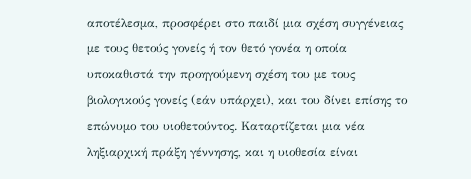αποτέλεσμα, προσφέρει στο παιδί μια σχέση συγγένειας με τους θετούς γονείς ή τον θετό γονέα η οποία υποκαθιστά την προηγούμενη σχέση του με τους βιολογικούς γονείς (εάν υπάρχει), και του δίνει επίσης το επώνυμο του υιοθετούντος. Καταρτίζεται μια νέα ληξιαρχική πράξη γέννησης, και η υιοθεσία είναι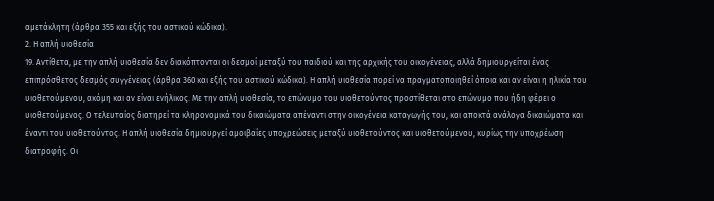αμετάκλητη (άρθρα 355 και εξής του αστικού κώδικα).
2. Η απλή υιοθεσία
19. Αντίθετα, με την απλή υιοθεσία δεν διακόπτονται οι δεσμοί μεταξύ του παιδιού και της αρχικής του οικογένειας, αλλά δημιουργείται ένας επιπρόσθετος δεσμός συγγένειας (άρθρα 360 και εξής του αστικού κώδικα). Η απλή υιοθεσία πορεί να πραγματοποιηθεί όποια και αν είναι η ηλικία του υιοθετούμενου, ακόμη και αν είναι ενήλικος. Με την απλή υιοθεσία, το επώνυμο του υιοθετούντος προστίθεται στο επώνυμο που ήδη φέρει ο υιοθετούμενος. Ο τελευταίος διατηρεί τα κληρονομικά του δικαιώματα απέναντι στην οικογένεια καταγωγής του, και αποκτά ανάλογα δικαιώματα και έναντι του υιοθετούντος. Η απλή υιοθεσία δημιουργεί αμοιβαίες υποχρεώσεις μεταξύ υιοθετούντος και υιοθετούμενου, κυρίως την υποχρέωση διατροφής. Οι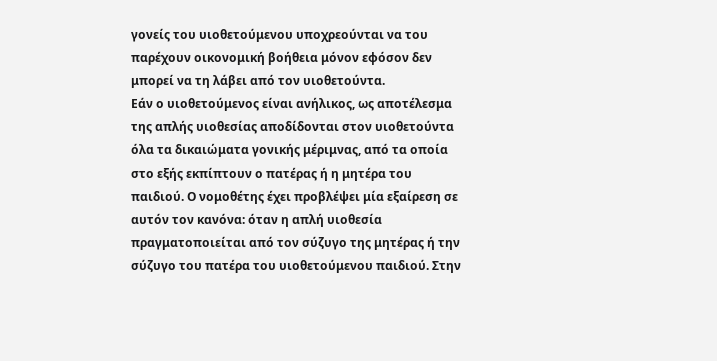γονείς του υιοθετούμενου υποχρεούνται να του παρέχουν οικονομική βοήθεια μόνον εφόσον δεν μπορεί να τη λάβει από τον υιοθετούντα.
Εάν ο υιοθετούμενος είναι ανήλικος, ως αποτέλεσμα της απλής υιοθεσίας αποδίδονται στον υιοθετούντα όλα τα δικαιώματα γονικής μέριμνας, από τα οποία στο εξής εκπίπτουν ο πατέρας ή η μητέρα του παιδιού. Ο νομοθέτης έχει προβλέψει μία εξαίρεση σε αυτόν τον κανόνα: όταν η απλή υιοθεσία πραγματοποιείται από τον σύζυγο της μητέρας ή την σύζυγο του πατέρα του υιοθετούμενου παιδιού. Στην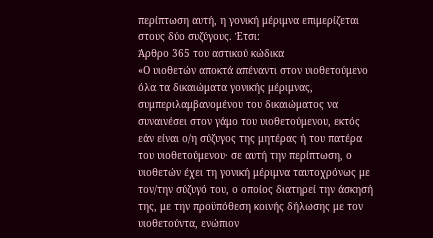περίπτωση αυτή, η γονική μέριμνα επιμερίζεται στους δύο συζύγους. Έτσι:
Άρθρο 365 του αστικού κώδικα
«Ο υιοθετών αποκτά απέναντι στον υιοθετούμενο όλα τα δικαιώματα γονικής μέριμνας, συμπεριλαμβανομένου του δικαιώματος να συναινέσει στον γάμο του υιοθετούμενου, εκτός εάν είναι ο/η σύζυγος της μητέρας ή του πατέρα του υιοθετούμενου· σε αυτή την περίπτωση, ο υιοθετών έχει τη γονική μέριμνα ταυτοχρόνως με τον/την σύζυγό του, ο οποίος διατηρεί την άσκησή της, με την προϋπόθεση κοινής δήλωσης με τον υιοθετούντα, ενώπιον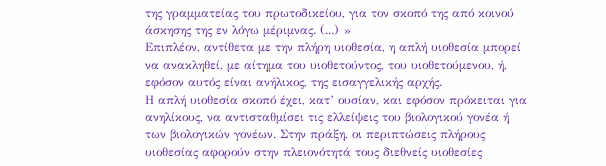της γραμματείας του πρωτοδικείου, για τον σκοπό της από κοινού άσκησης της εν λόγω μέριμνας. (...) »
Επιπλέον, αντίθετα με την πλήρη υιοθεσία, η απλή υιοθεσία μπορεί να ανακληθεί, με αίτημα του υιοθετούντος, του υιοθετούμενου, ή, εφόσον αυτός είναι ανήλικος, της εισαγγελικής αρχής.
Η απλή υιοθεσία σκοπό έχει, κατ’ ουσίαν, και εφόσον πρόκειται για ανηλίκους, να αντισταθμίσει τις ελλείψεις του βιολογικού γονέα ή των βιολογικών γονέων. Στην πράξη, οι περιπτώσεις πλήρους υιοθεσίας αφορούν στην πλειονότητά τους διεθνείς υιοθεσίες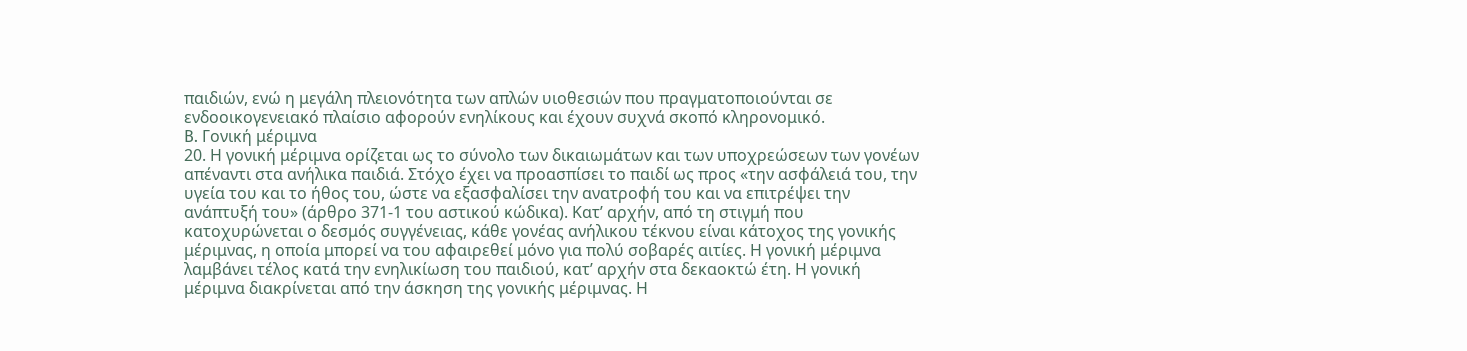παιδιών, ενώ η μεγάλη πλειονότητα των απλών υιοθεσιών που πραγματοποιούνται σε ενδοοικογενειακό πλαίσιο αφορούν ενηλίκους και έχουν συχνά σκοπό κληρονομικό.
B. Γονική μέριμνα
20. Η γονική μέριμνα ορίζεται ως το σύνολο των δικαιωμάτων και των υποχρεώσεων των γονέων απέναντι στα ανήλικα παιδιά. Στόχο έχει να προασπίσει το παιδί ως προς «την ασφάλειά του, την υγεία του και το ήθος του, ώστε να εξασφαλίσει την ανατροφή του και να επιτρέψει την ανάπτυξή του» (άρθρο 371-1 του αστικού κώδικα). Κατ’ αρχήν, από τη στιγμή που κατοχυρώνεται ο δεσμός συγγένειας, κάθε γονέας ανήλικου τέκνου είναι κάτοχος της γονικής μέριμνας, η οποία μπορεί να του αφαιρεθεί μόνο για πολύ σοβαρές αιτίες. Η γονική μέριμνα λαμβάνει τέλος κατά την ενηλικίωση του παιδιού, κατ’ αρχήν στα δεκαοκτώ έτη. Η γονική μέριμνα διακρίνεται από την άσκηση της γονικής μέριμνας. Η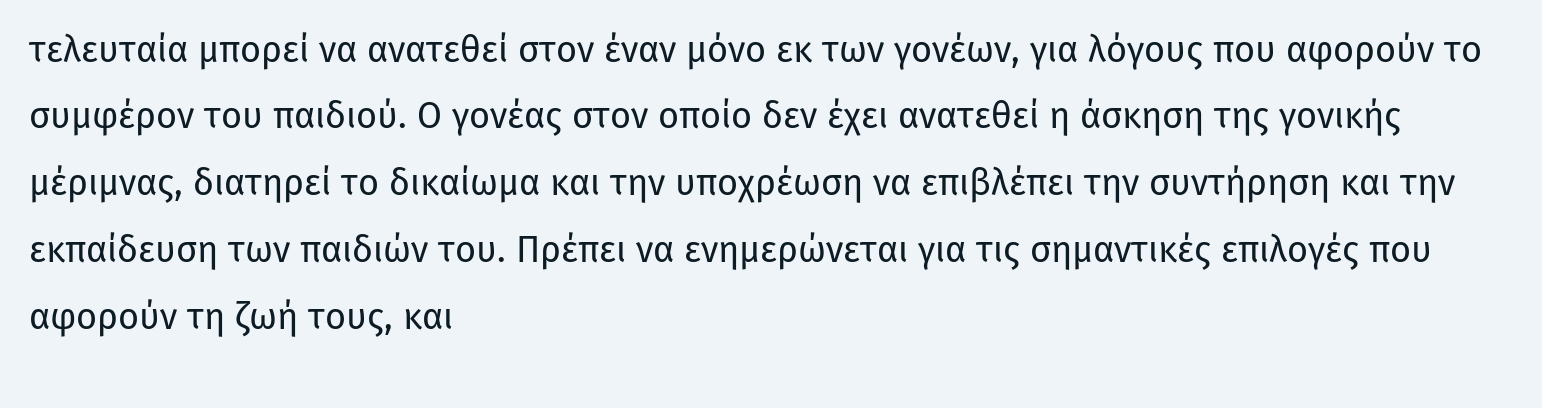τελευταία μπορεί να ανατεθεί στον έναν μόνο εκ των γονέων, για λόγους που αφορούν το συμφέρον του παιδιού. Ο γονέας στον οποίο δεν έχει ανατεθεί η άσκηση της γονικής μέριμνας, διατηρεί το δικαίωμα και την υποχρέωση να επιβλέπει την συντήρηση και την εκπαίδευση των παιδιών του. Πρέπει να ενημερώνεται για τις σημαντικές επιλογές που αφορούν τη ζωή τους, και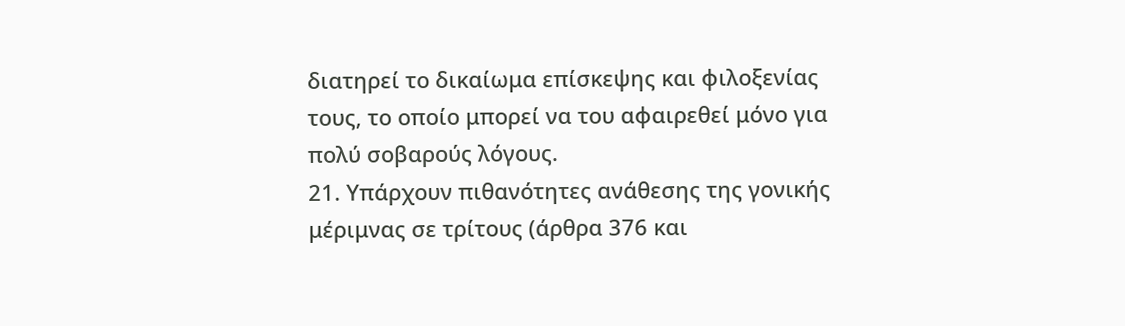διατηρεί το δικαίωμα επίσκεψης και φιλοξενίας τους, το οποίο μπορεί να του αφαιρεθεί μόνο για πολύ σοβαρούς λόγους.
21. Υπάρχουν πιθανότητες ανάθεσης της γονικής μέριμνας σε τρίτους (άρθρα 376 και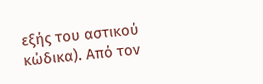εξής του αστικού κώδικα). Από τον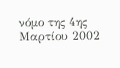νόμο της 4ης Μαρτίου 2002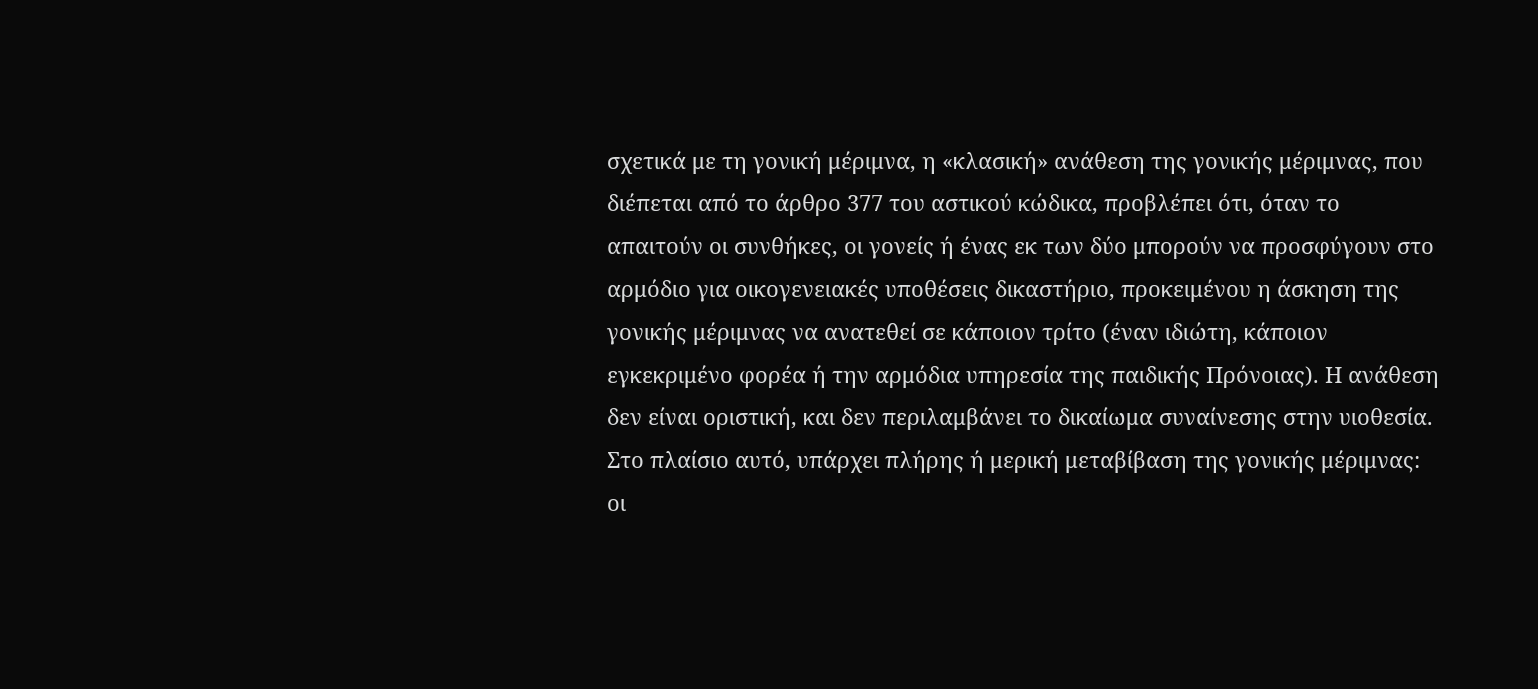σχετικά με τη γονική μέριμνα, η «κλασική» ανάθεση της γονικής μέριμνας, που διέπεται από το άρθρο 377 του αστικού κώδικα, προβλέπει ότι, όταν το απαιτούν οι συνθήκες, οι γονείς ή ένας εκ των δύο μπορούν να προσφύγουν στο αρμόδιο για οικογενειακές υποθέσεις δικαστήριο, προκειμένου η άσκηση της γονικής μέριμνας να ανατεθεί σε κάποιον τρίτο (έναν ιδιώτη, κάποιον εγκεκριμένο φορέα ή την αρμόδια υπηρεσία της παιδικής Πρόνοιας). Η ανάθεση δεν είναι οριστική, και δεν περιλαμβάνει το δικαίωμα συναίνεσης στην υιοθεσία. Στο πλαίσιο αυτό, υπάρχει πλήρης ή μερική μεταβίβαση της γονικής μέριμνας: οι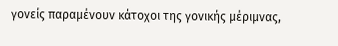γονείς παραμένουν κάτοχοι της γονικής μέριμνας,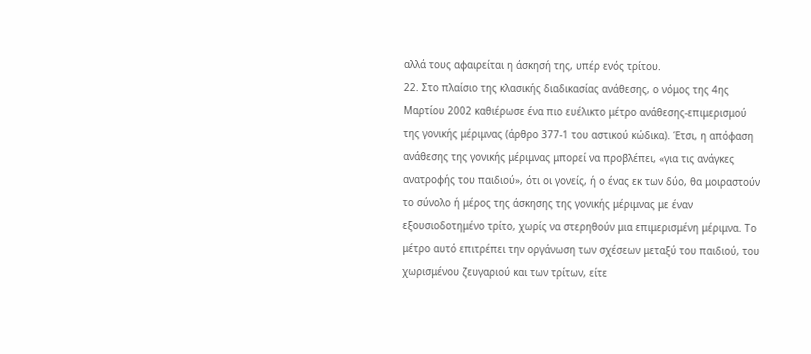αλλά τους αφαιρείται η άσκησή της, υπέρ ενός τρίτου.
22. Στο πλαίσιο της κλασικής διαδικασίας ανάθεσης, ο νόμος της 4ης Μαρτίου 2002 καθιέρωσε ένα πιο ευέλικτο μέτρο ανάθεσης-επιμερισμού της γονικής μέριμνας (άρθρο 377-1 του αστικού κώδικα). Έτσι, η απόφαση ανάθεσης της γονικής μέριμνας μπορεί να προβλέπει, «για τις ανάγκες ανατροφής του παιδιού», ότι οι γονείς, ή ο ένας εκ των δύο, θα μοιραστούν το σύνολο ή μέρος της άσκησης της γονικής μέριμνας με έναν εξουσιοδοτημένο τρίτο, χωρίς να στερηθούν μια επιμερισμένη μέριμνα. Το μέτρο αυτό επιτρέπει την οργάνωση των σχέσεων μεταξύ του παιδιού, του χωρισμένου ζευγαριού και των τρίτων, είτε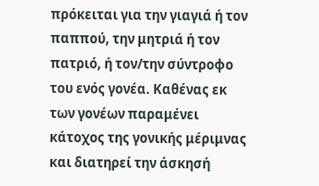πρόκειται για την γιαγιά ή τον παππού, την μητριά ή τον πατριό, ή τον/την σύντροφο του ενός γονέα. Καθένας εκ των γονέων παραμένει κάτοχος της γονικής μέριμνας και διατηρεί την άσκησή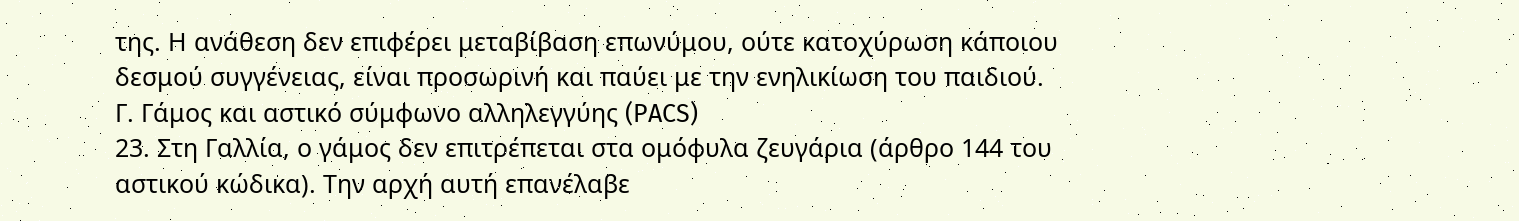της. Η ανάθεση δεν επιφέρει μεταβίβαση επωνύμου, ούτε κατοχύρωση κάποιου δεσμού συγγένειας, είναι προσωρινή και παύει με την ενηλικίωση του παιδιού.
Γ. Γάμος και αστικό σύμφωνο αλληλεγγύης (PACS)
23. Στη Γαλλία, ο γάμος δεν επιτρέπεται στα ομόφυλα ζευγάρια (άρθρο 144 του αστικού κώδικα). Την αρχή αυτή επανέλαβε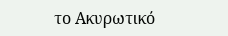το Ακυρωτικό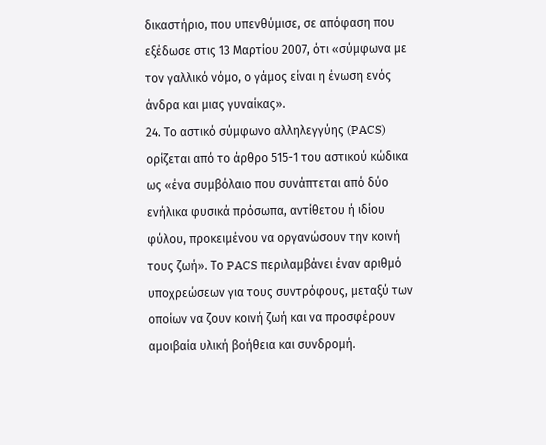δικαστήριο, που υπενθύμισε, σε απόφαση που εξέδωσε στις 13 Μαρτίου 2007, ότι «σύμφωνα με τον γαλλικό νόμο, ο γάμος είναι η ένωση ενός άνδρα και μιας γυναίκας».
24. Το αστικό σύμφωνο αλληλεγγύης (PACS) ορίζεται από το άρθρο 515-1 του αστικού κώδικα ως «ένα συμβόλαιο που συνάπτεται από δύο ενήλικα φυσικά πρόσωπα, αντίθετου ή ιδίου φύλου, προκειμένου να οργανώσουν την κοινή τους ζωή». Το PACS περιλαμβάνει έναν αριθμό υποχρεώσεων για τους συντρόφους, μεταξύ των οποίων να ζουν κοινή ζωή και να προσφέρουν αμοιβαία υλική βοήθεια και συνδρομή.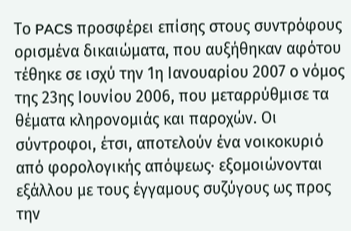Το PACS προσφέρει επίσης στους συντρόφους ορισμένα δικαιώματα, που αυξήθηκαν αφότου τέθηκε σε ισχύ την 1η Ιανουαρίου 2007 ο νόμος της 23ης Ιουνίου 2006, που μεταρρύθμισε τα θέματα κληρονομιάς και παροχών. Οι σύντροφοι, έτσι, αποτελούν ένα νοικοκυριό από φορολογικής απόψεως· εξομοιώνονται εξάλλου με τους έγγαμους συζύγους ως προς την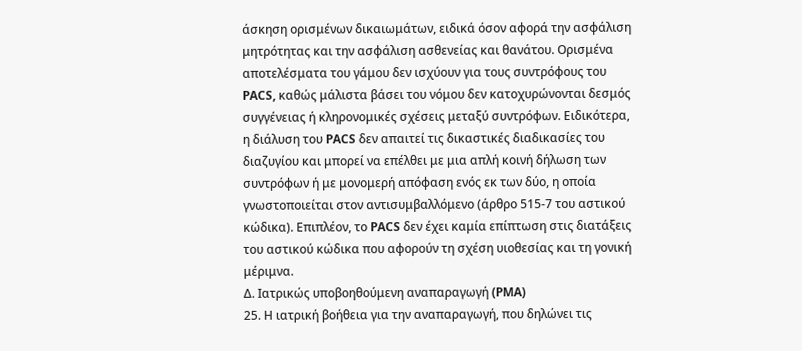άσκηση ορισμένων δικαιωμάτων, ειδικά όσον αφορά την ασφάλιση μητρότητας και την ασφάλιση ασθενείας και θανάτου. Ορισμένα αποτελέσματα του γάμου δεν ισχύουν για τους συντρόφους του PACS, καθώς μάλιστα βάσει του νόμου δεν κατοχυρώνονται δεσμός συγγένειας ή κληρονομικές σχέσεις μεταξύ συντρόφων. Ειδικότερα, η διάλυση του PACS δεν απαιτεί τις δικαστικές διαδικασίες του διαζυγίου και μπορεί να επέλθει με μια απλή κοινή δήλωση των συντρόφων ή με μονομερή απόφαση ενός εκ των δύο, η οποία γνωστοποιείται στον αντισυμβαλλόμενο (άρθρο 515‑7 του αστικού κώδικα). Επιπλέον, το PACS δεν έχει καμία επίπτωση στις διατάξεις του αστικού κώδικα που αφορούν τη σχέση υιοθεσίας και τη γονική μέριμνα.
Δ. Ιατρικώς υποβοηθούμενη αναπαραγωγή (PMA)
25. Η ιατρική βοήθεια για την αναπαραγωγή, που δηλώνει τις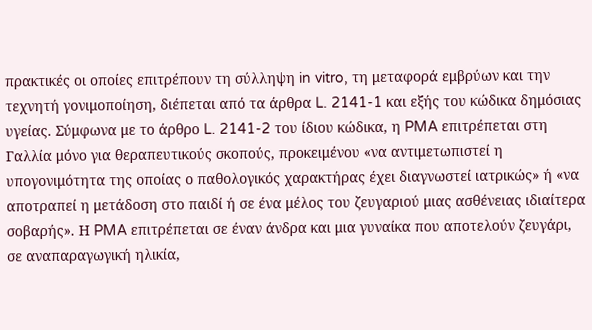πρακτικές οι οποίες επιτρέπουν τη σύλληψη in vitro, τη μεταφορά εμβρύων και την τεχνητή γονιμοποίηση, διέπεται από τα άρθρα L. 2141-1 και εξής του κώδικα δημόσιας υγείας. Σύμφωνα με το άρθρο L. 2141-2 του ίδιου κώδικα, η PMA επιτρέπεται στη Γαλλία μόνο για θεραπευτικούς σκοπούς, προκειμένου «να αντιμετωπιστεί η υπογονιμότητα της οποίας ο παθολογικός χαρακτήρας έχει διαγνωστεί ιατρικώς» ή «να αποτραπεί η μετάδοση στο παιδί ή σε ένα μέλος του ζευγαριού μιας ασθένειας ιδιαίτερα σοβαρής». Η PMA επιτρέπεται σε έναν άνδρα και μια γυναίκα που αποτελούν ζευγάρι, σε αναπαραγωγική ηλικία,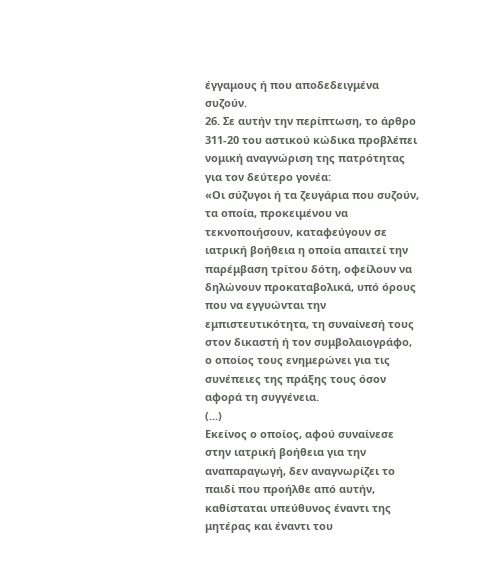έγγαμους ή που αποδεδειγμένα συζούν.
26. Σε αυτήν την περίπτωση, το άρθρο 311-20 του αστικού κώδικα προβλέπει νομική αναγνώριση της πατρότητας για τον δεύτερο γονέα:
«Οι σύζυγοι ή τα ζευγάρια που συζούν, τα οποία, προκειμένου να τεκνοποιήσουν, καταφεύγουν σε ιατρική βοήθεια η οποία απαιτεί την παρέμβαση τρίτου δότη, οφείλουν να δηλώνουν προκαταβολικά, υπό όρους που να εγγυώνται την εμπιστευτικότητα, τη συναίνεσή τους στον δικαστή ή τον συμβολαιογράφο, ο οποίος τους ενημερώνει για τις συνέπειες της πράξης τους όσον αφορά τη συγγένεια.
(...)
Εκείνος ο οποίος, αφού συναίνεσε στην ιατρική βοήθεια για την αναπαραγωγή, δεν αναγνωρίζει το παιδί που προήλθε από αυτήν, καθίσταται υπεύθυνος έναντι της μητέρας και έναντι του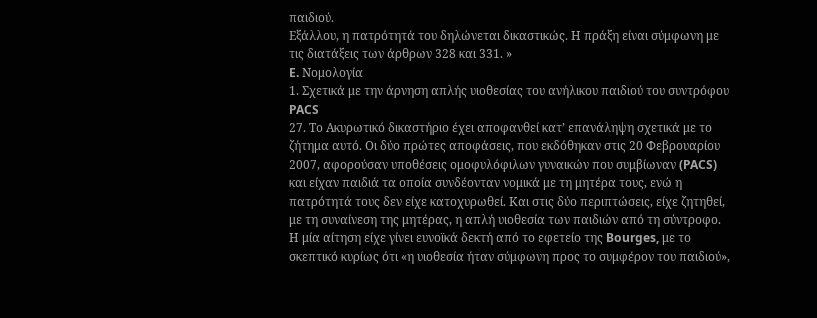παιδιού.
Εξάλλου, η πατρότητά του δηλώνεται δικαστικώς. Η πράξη είναι σύμφωνη με τις διατάξεις των άρθρων 328 και 331. »
E. Νομολογία
1. Σχετικά με την άρνηση απλής υιοθεσίας του ανήλικου παιδιού του συντρόφου PACS
27. Το Ακυρωτικό δικαστήριο έχει αποφανθεί κατ’ επανάληψη σχετικά με το ζήτημα αυτό. Οι δύο πρώτες αποφάσεις, που εκδόθηκαν στις 20 Φεβρουαρίου 2007, αφορούσαν υποθέσεις ομοφυλόφιλων γυναικών που συμβίωναν (PACS) και είχαν παιδιά τα οποία συνδέονταν νομικά με τη μητέρα τους, ενώ η πατρότητά τους δεν είχε κατοχυρωθεί. Και στις δύο περιπτώσεις, είχε ζητηθεί, με τη συναίνεση της μητέρας, η απλή υιοθεσία των παιδιών από τη σύντροφο. Η μία αίτηση είχε γίνει ευνοϊκά δεκτή από το εφετείο της Bourges, με το σκεπτικό κυρίως ότι «η υιοθεσία ήταν σύμφωνη προς το συμφέρον του παιδιού»,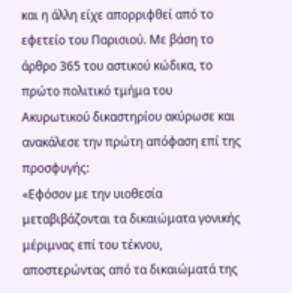και η άλλη είχε απορριφθεί από το εφετείο του Παρισιού. Με βάση το άρθρο 365 του αστικού κώδικα, το πρώτο πολιτικό τμήμα του Ακυρωτικού δικαστηρίου ακύρωσε και ανακάλεσε την πρώτη απόφαση επί της προσφυγής:
«Εφόσον με την υιοθεσία μεταβιβάζονται τα δικαιώματα γονικής μέριμνας επί του τέκνου, αποστερώντας από τα δικαιώματά της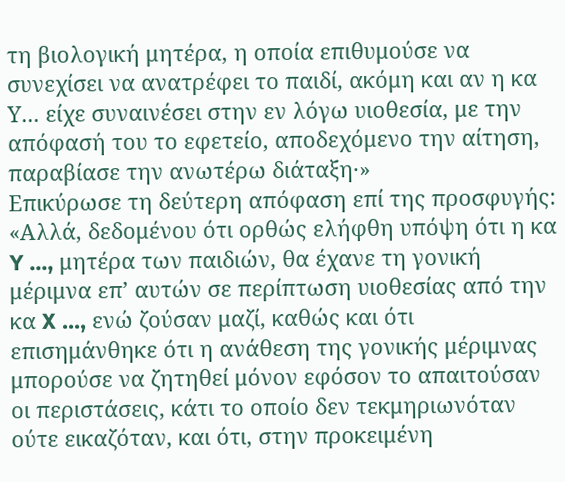τη βιολογική μητέρα, η οποία επιθυμούσε να συνεχίσει να ανατρέφει το παιδί, ακόμη και αν η κα Υ... είχε συναινέσει στην εν λόγω υιοθεσία, με την απόφασή του το εφετείο, αποδεχόμενο την αίτηση, παραβίασε την ανωτέρω διάταξη·»
Επικύρωσε τη δεύτερη απόφαση επί της προσφυγής:
«Αλλά, δεδομένου ότι ορθώς ελήφθη υπόψη ότι η κα Y ..., μητέρα των παιδιών, θα έχανε τη γονική μέριμνα επ’ αυτών σε περίπτωση υιοθεσίας από την κα X ..., ενώ ζούσαν μαζί, καθώς και ότι επισημάνθηκε ότι η ανάθεση της γονικής μέριμνας μπορούσε να ζητηθεί μόνον εφόσον το απαιτούσαν οι περιστάσεις, κάτι το οποίο δεν τεκμηριωνόταν ούτε εικαζόταν, και ότι, στην προκειμένη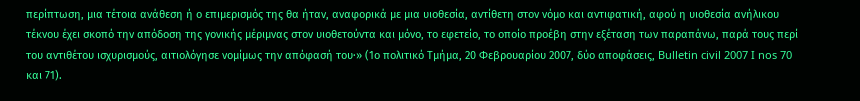περίπτωση, μια τέτοια ανάθεση ή ο επιμερισμός της θα ήταν, αναφορικά με μια υιοθεσία, αντίθετη στον νόμο και αντιφατική, αφού η υιοθεσία ανήλικου τέκνου έχει σκοπό την απόδοση της γονικής μέριμνας στον υιοθετούντα και μόνο, το εφετείο, το οποίο προέβη στην εξέταση των παραπάνω, παρά τους περί του αντιθέτου ισχυρισμούς, αιτιολόγησε νομίμως την απόφασή του·» (1ο πολιτικό Τμήμα, 20 Φεβρουαρίου 2007, δύο αποφάσεις, Bulletin civil 2007 I nos 70 και 71).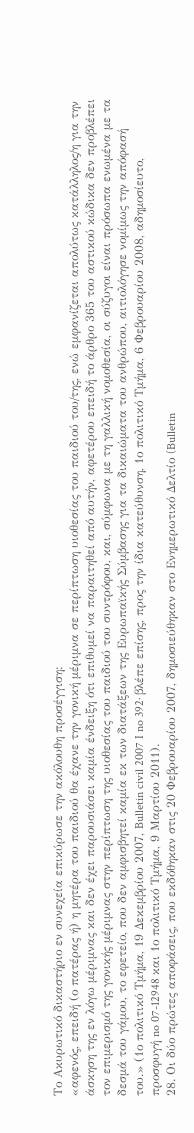Το Ακυρωτικό δικαστήριο εν συνεχεία επικύρωσε την ακόλουθη προσέγγιση:
«αφενός, επειδή (ο πατέρας ή) η μητέρα του παιδιού θα έχανε την γονική μέριμνα σε περίπτωση υιοθεσίας του παιδιού του/της, ενώ εμφανίζεται απολύτως κατάλληλος/η για την άσκηση της εν λόγω μέριμνας και δεν έχει παρουσιάσει καμία ένδειξη ότι επιθυμεί να παραιτηθεί από αυτήν, αφετέρου επειδή το άρθρο 365 του αστικού κώδικα δεν προβλέπει τον επιμερισμό της γονικής μέριμνας στην περίπτωση της υιοθεσίας του παιδιού του συντρόφου, και, σύμφωνα με τη γαλλική νομοθεσία, οι σύζυγοι είναι πρόσωπα ενωμένα με τα δεσμά του γάμου, το εφετείο, που δεν αμφισβητεί καμία εκ των διατάξεων της Ευρωπαϊκής Σύμβασης για τα δικαιώματα του ανθρώπου, αιτιολόγησε νομίμως την απόφασή του.» (1ο πολιτικό Τμήμα, 19 Δεκεμβρίου 2007, Bulletin civil 2007 I no 392· βλέπε επίσης, προς την ίδια κατεύθυνση, 1ο πολιτικό Τμήμα, 6 Φεβρουαρίου 2008, αδημοσίευτο, προσφυγή no 07-12948 και 1ο πολιτικό Τμήμα, 9 Μαρτίου 2011).
28. Οι δύο πρώτες αποφάσεις, που εκδόθηκαν στις 20 Φεβρουαρίου 2007, δημοσιεύθηκαν στο Ενημερωτικό Δελτίο (Bulletin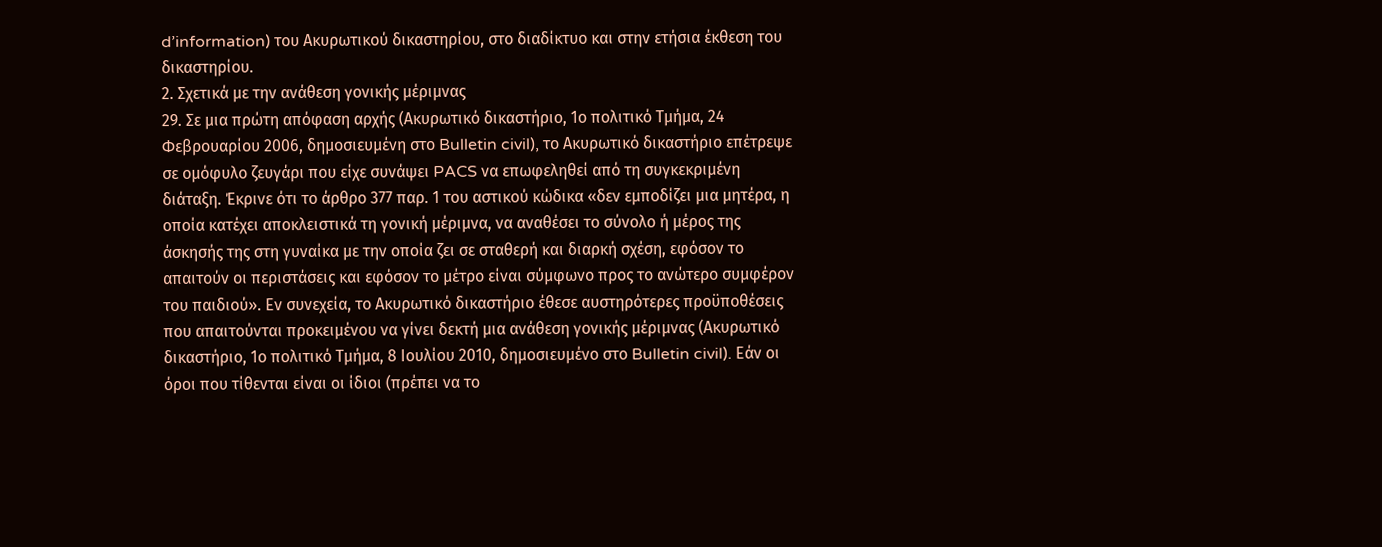d’information) του Ακυρωτικού δικαστηρίου, στο διαδίκτυο και στην ετήσια έκθεση του δικαστηρίου.
2. Σχετικά με την ανάθεση γονικής μέριμνας
29. Σε μια πρώτη απόφαση αρχής (Ακυρωτικό δικαστήριο, 1ο πολιτικό Τμήμα, 24 Φεβρουαρίου 2006, δημοσιευμένη στο Bulletin civil), το Ακυρωτικό δικαστήριο επέτρεψε σε ομόφυλο ζευγάρι που είχε συνάψει PACS να επωφεληθεί από τη συγκεκριμένη διάταξη. Έκρινε ότι το άρθρο 377 παρ. 1 του αστικού κώδικα «δεν εμποδίζει μια μητέρα, η οποία κατέχει αποκλειστικά τη γονική μέριμνα, να αναθέσει το σύνολο ή μέρος της άσκησής της στη γυναίκα με την οποία ζει σε σταθερή και διαρκή σχέση, εφόσον το απαιτούν οι περιστάσεις και εφόσον το μέτρο είναι σύμφωνο προς το ανώτερο συμφέρον του παιδιού». Εν συνεχεία, το Ακυρωτικό δικαστήριο έθεσε αυστηρότερες προϋποθέσεις που απαιτούνται προκειμένου να γίνει δεκτή μια ανάθεση γονικής μέριμνας (Ακυρωτικό δικαστήριο, 1ο πολιτικό Τμήμα, 8 Ιουλίου 2010, δημοσιευμένο στο Bulletin civil). Εάν οι όροι που τίθενται είναι οι ίδιοι (πρέπει να το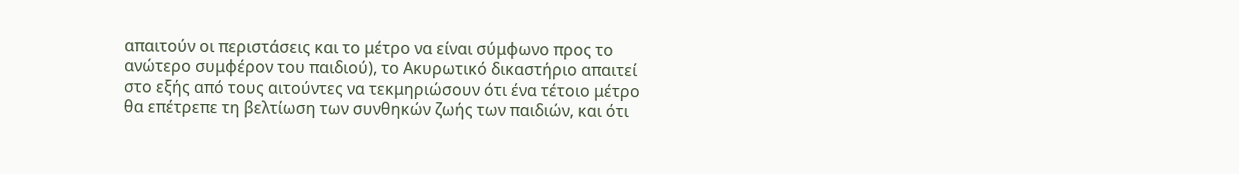απαιτούν οι περιστάσεις και το μέτρο να είναι σύμφωνο προς το ανώτερο συμφέρον του παιδιού), το Ακυρωτικό δικαστήριο απαιτεί στο εξής από τους αιτούντες να τεκμηριώσουν ότι ένα τέτοιο μέτρο θα επέτρεπε τη βελτίωση των συνθηκών ζωής των παιδιών, και ότι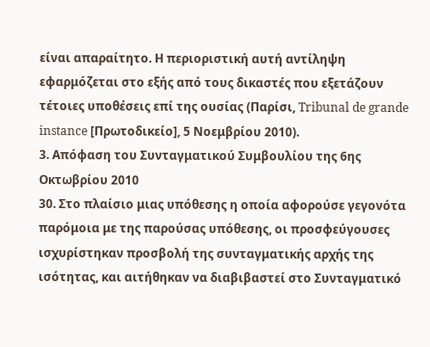είναι απαραίτητο. Η περιοριστική αυτή αντίληψη εφαρμόζεται στο εξής από τους δικαστές που εξετάζουν τέτοιες υποθέσεις επί της ουσίας (Παρίσι, Tribunal de grande instance [Πρωτοδικείο], 5 Νοεμβρίου 2010).
3. Απόφαση του Συνταγματικού Συμβουλίου της 6ης Οκτωβρίου 2010
30. Στο πλαίσιο μιας υπόθεσης η οποία αφορούσε γεγονότα παρόμοια με της παρούσας υπόθεσης, οι προσφεύγουσες ισχυρίστηκαν προσβολή της συνταγματικής αρχής της ισότητας, και αιτήθηκαν να διαβιβαστεί στο Συνταγματικό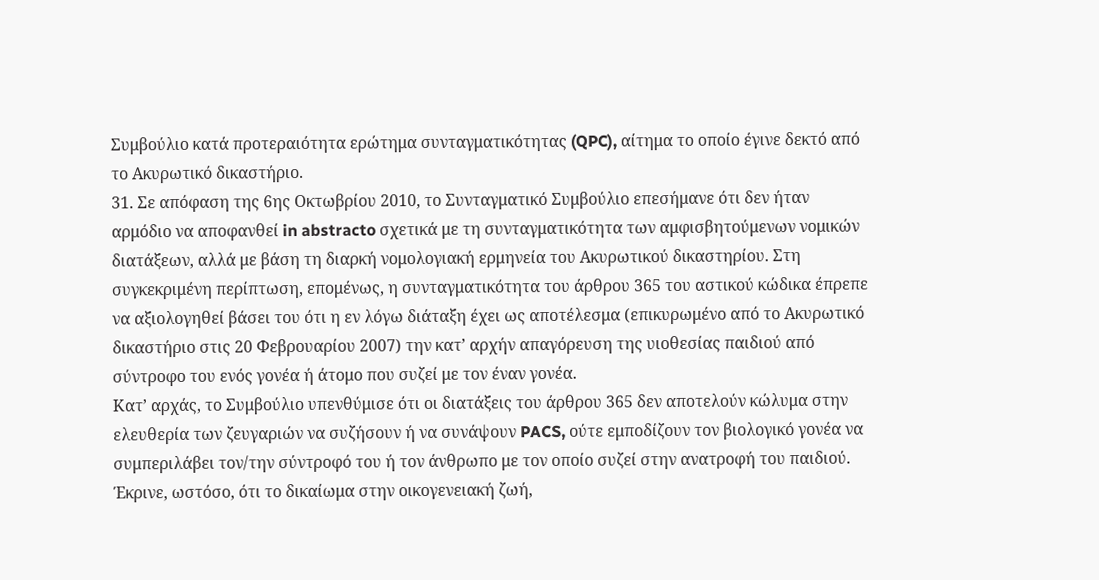Συμβούλιο κατά προτεραιότητα ερώτημα συνταγματικότητας (QPC), αίτημα το οποίο έγινε δεκτό από το Ακυρωτικό δικαστήριο.
31. Σε απόφαση της 6ης Οκτωβρίου 2010, το Συνταγματικό Συμβούλιο επεσήμανε ότι δεν ήταν αρμόδιο να αποφανθεί in abstracto σχετικά με τη συνταγματικότητα των αμφισβητούμενων νομικών διατάξεων, αλλά με βάση τη διαρκή νομολογιακή ερμηνεία του Ακυρωτικού δικαστηρίου. Στη συγκεκριμένη περίπτωση, επομένως, η συνταγματικότητα του άρθρου 365 του αστικού κώδικα έπρεπε να αξιολογηθεί βάσει του ότι η εν λόγω διάταξη έχει ως αποτέλεσμα (επικυρωμένο από το Ακυρωτικό δικαστήριο στις 20 Φεβρουαρίου 2007) την κατ’ αρχήν απαγόρευση της υιοθεσίας παιδιού από σύντροφο του ενός γονέα ή άτομο που συζεί με τον έναν γονέα.
Κατ’ αρχάς, το Συμβούλιο υπενθύμισε ότι οι διατάξεις του άρθρου 365 δεν αποτελούν κώλυμα στην ελευθερία των ζευγαριών να συζήσουν ή να συνάψουν PACS, ούτε εμποδίζουν τον βιολογικό γονέα να συμπεριλάβει τον/την σύντροφό του ή τον άνθρωπο με τον οποίο συζεί στην ανατροφή του παιδιού. Έκρινε, ωστόσο, ότι το δικαίωμα στην οικογενειακή ζωή,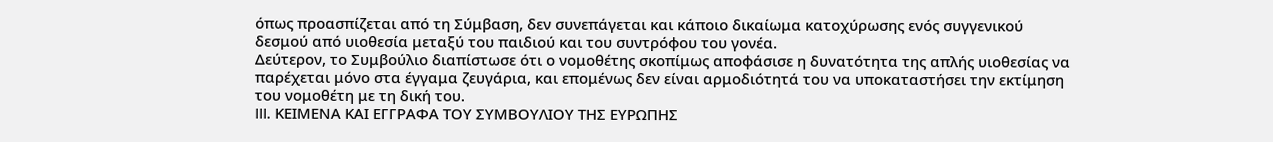όπως προασπίζεται από τη Σύμβαση, δεν συνεπάγεται και κάποιο δικαίωμα κατοχύρωσης ενός συγγενικού δεσμού από υιοθεσία μεταξύ του παιδιού και του συντρόφου του γονέα.
Δεύτερον, το Συμβούλιο διαπίστωσε ότι ο νομοθέτης σκοπίμως αποφάσισε η δυνατότητα της απλής υιοθεσίας να παρέχεται μόνο στα έγγαμα ζευγάρια, και επομένως δεν είναι αρμοδιότητά του να υποκαταστήσει την εκτίμηση του νομοθέτη με τη δική του.
III. ΚΕΙΜΕΝΑ ΚΑΙ ΕΓΓΡΑΦΑ ΤΟΥ ΣΥΜΒΟΥΛΙΟΥ ΤΗΣ ΕΥΡΩΠΗΣ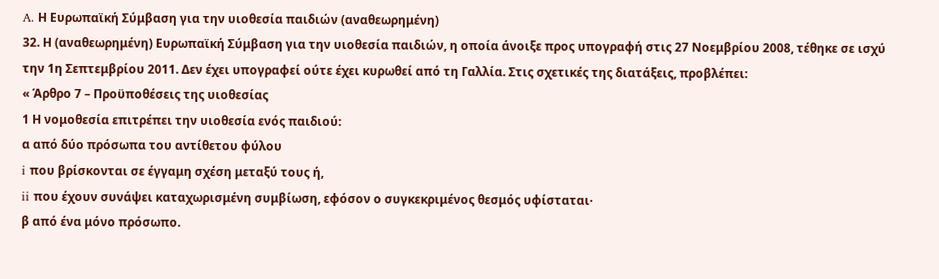A. Η Ευρωπαϊκή Σύμβαση για την υιοθεσία παιδιών (αναθεωρημένη)
32. Η (αναθεωρημένη) Ευρωπαϊκή Σύμβαση για την υιοθεσία παιδιών, η οποία άνοιξε προς υπογραφή στις 27 Νοεμβρίου 2008, τέθηκε σε ισχύ την 1η Σεπτεμβρίου 2011. Δεν έχει υπογραφεί ούτε έχει κυρωθεί από τη Γαλλία. Στις σχετικές της διατάξεις, προβλέπει:
« Άρθρο 7 – Προϋποθέσεις της υιοθεσίας
1 Η νομοθεσία επιτρέπει την υιοθεσία ενός παιδιού:
α από δύο πρόσωπα του αντίθετου φύλου
i που βρίσκονται σε έγγαμη σχέση μεταξύ τους ή,
ii που έχουν συνάψει καταχωρισμένη συμβίωση, εφόσον ο συγκεκριμένος θεσμός υφίσταται·
β από ένα μόνο πρόσωπο.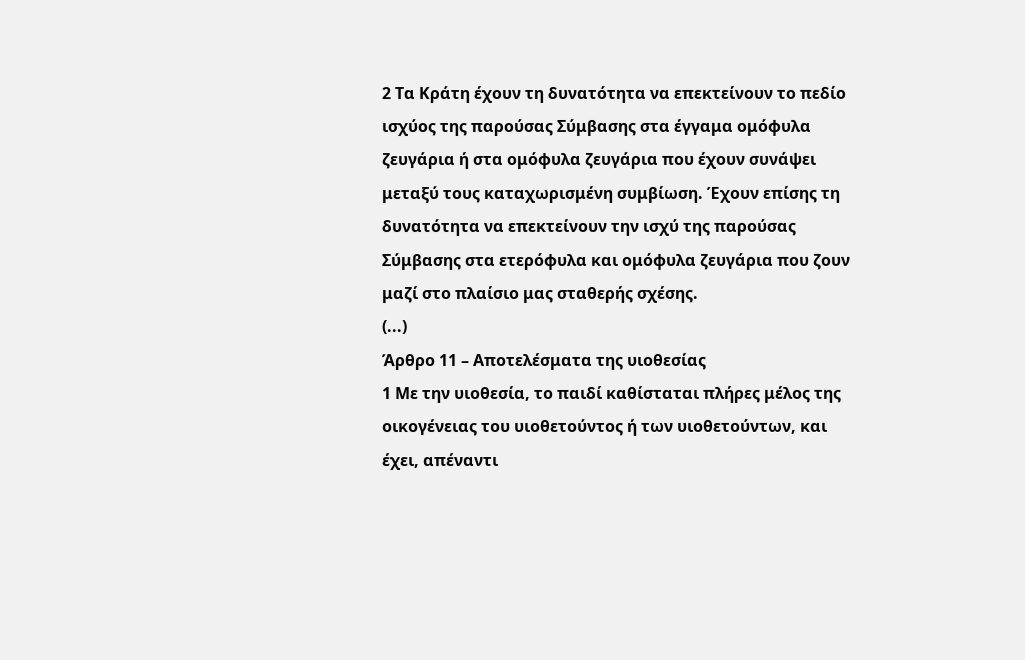2 Τα Κράτη έχουν τη δυνατότητα να επεκτείνουν το πεδίο ισχύος της παρούσας Σύμβασης στα έγγαμα ομόφυλα ζευγάρια ή στα ομόφυλα ζευγάρια που έχουν συνάψει μεταξύ τους καταχωρισμένη συμβίωση. Έχουν επίσης τη δυνατότητα να επεκτείνουν την ισχύ της παρούσας Σύμβασης στα ετερόφυλα και ομόφυλα ζευγάρια που ζουν μαζί στο πλαίσιο μας σταθερής σχέσης.
(...)
Άρθρο 11 – Αποτελέσματα της υιοθεσίας
1 Με την υιοθεσία, το παιδί καθίσταται πλήρες μέλος της οικογένειας του υιοθετούντος ή των υιοθετούντων, και έχει, απέναντι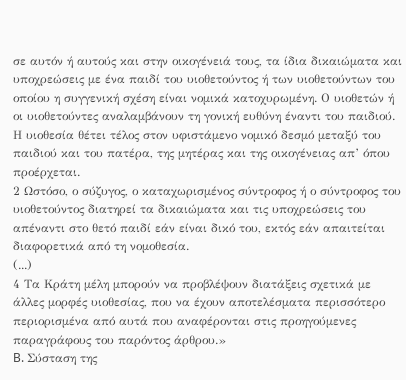σε αυτόν ή αυτούς και στην οικογένειά τους, τα ίδια δικαιώματα και υποχρεώσεις με ένα παιδί του υιοθετούντος ή των υιοθετούντων του οποίου η συγγενική σχέση είναι νομικά κατοχυρωμένη. Ο υιοθετών ή οι υιοθετούντες αναλαμβάνουν τη γονική ευθύνη έναντι του παιδιού. Η υιοθεσία θέτει τέλος στον υφιστάμενο νομικό δεσμό μεταξύ του παιδιού και του πατέρα, της μητέρας και της οικογένειας απ’ όπου προέρχεται.
2 Ωστόσο, ο σύζυγος, ο καταχωρισμένος σύντροφος ή ο σύντροφος του υιοθετούντος διατηρεί τα δικαιώματα και τις υποχρεώσεις του απέναντι στο θετό παιδί εάν είναι δικό του, εκτός εάν απαιτείται διαφορετικά από τη νομοθεσία.
(...)
4 Τα Κράτη μέλη μπορούν να προβλέψουν διατάξεις σχετικά με άλλες μορφές υιοθεσίας, που να έχουν αποτελέσματα περισσότερο περιορισμένα από αυτά που αναφέρονται στις προηγούμενες παραγράφους του παρόντος άρθρου.»
B. Σύσταση της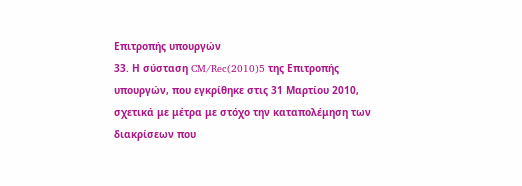Επιτροπής υπουργών
33. Η σύσταση CM/Rec(2010)5 της Επιτροπής υπουργών, που εγκρίθηκε στις 31 Μαρτίου 2010, σχετικά με μέτρα με στόχο την καταπολέμηση των διακρίσεων που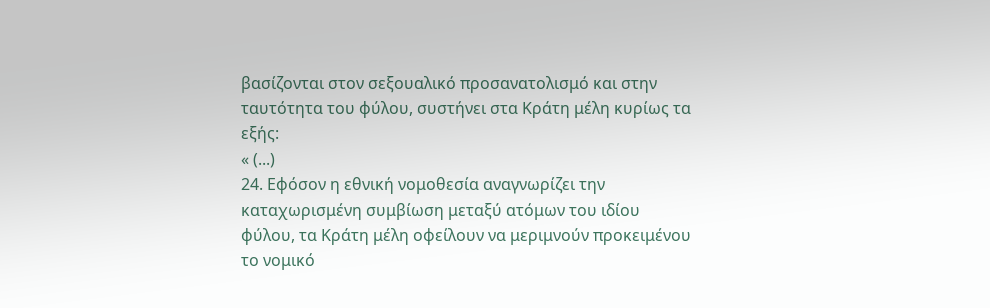βασίζονται στον σεξουαλικό προσανατολισμό και στην ταυτότητα του φύλου, συστήνει στα Κράτη μέλη κυρίως τα εξής:
« (...)
24. Εφόσον η εθνική νομοθεσία αναγνωρίζει την καταχωρισμένη συμβίωση μεταξύ ατόμων του ιδίου φύλου, τα Κράτη μέλη οφείλουν να μεριμνούν προκειμένου το νομικό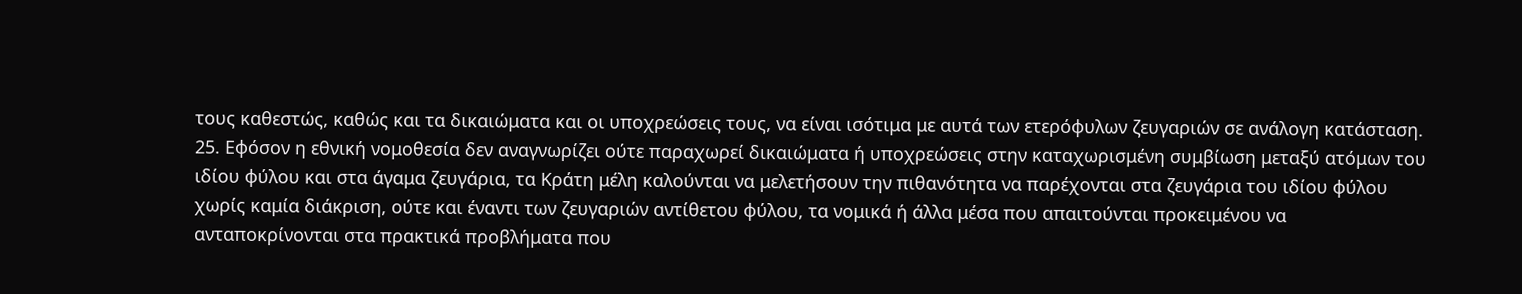τους καθεστώς, καθώς και τα δικαιώματα και οι υποχρεώσεις τους, να είναι ισότιμα με αυτά των ετερόφυλων ζευγαριών σε ανάλογη κατάσταση.
25. Εφόσον η εθνική νομοθεσία δεν αναγνωρίζει ούτε παραχωρεί δικαιώματα ή υποχρεώσεις στην καταχωρισμένη συμβίωση μεταξύ ατόμων του ιδίου φύλου και στα άγαμα ζευγάρια, τα Κράτη μέλη καλούνται να μελετήσουν την πιθανότητα να παρέχονται στα ζευγάρια του ιδίου φύλου χωρίς καμία διάκριση, ούτε και έναντι των ζευγαριών αντίθετου φύλου, τα νομικά ή άλλα μέσα που απαιτούνται προκειμένου να ανταποκρίνονται στα πρακτικά προβλήματα που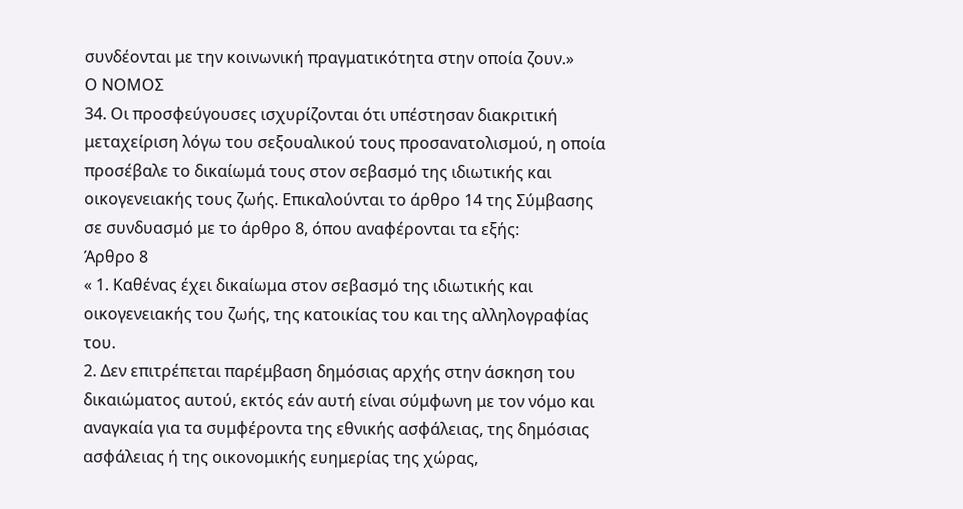συνδέονται με την κοινωνική πραγματικότητα στην οποία ζουν.»
Ο ΝΟΜΟΣ
34. Οι προσφεύγουσες ισχυρίζονται ότι υπέστησαν διακριτική μεταχείριση λόγω του σεξουαλικού τους προσανατολισμού, η οποία προσέβαλε το δικαίωμά τους στον σεβασμό της ιδιωτικής και οικογενειακής τους ζωής. Επικαλούνται το άρθρο 14 της Σύμβασης σε συνδυασμό με το άρθρο 8, όπου αναφέρονται τα εξής:
Άρθρο 8
« 1. Καθένας έχει δικαίωμα στον σεβασμό της ιδιωτικής και οικογενειακής του ζωής, της κατοικίας του και της αλληλογραφίας του.
2. Δεν επιτρέπεται παρέμβαση δημόσιας αρχής στην άσκηση του δικαιώματος αυτού, εκτός εάν αυτή είναι σύμφωνη με τον νόμο και αναγκαία για τα συμφέροντα της εθνικής ασφάλειας, της δημόσιας ασφάλειας ή της οικονομικής ευημερίας της χώρας,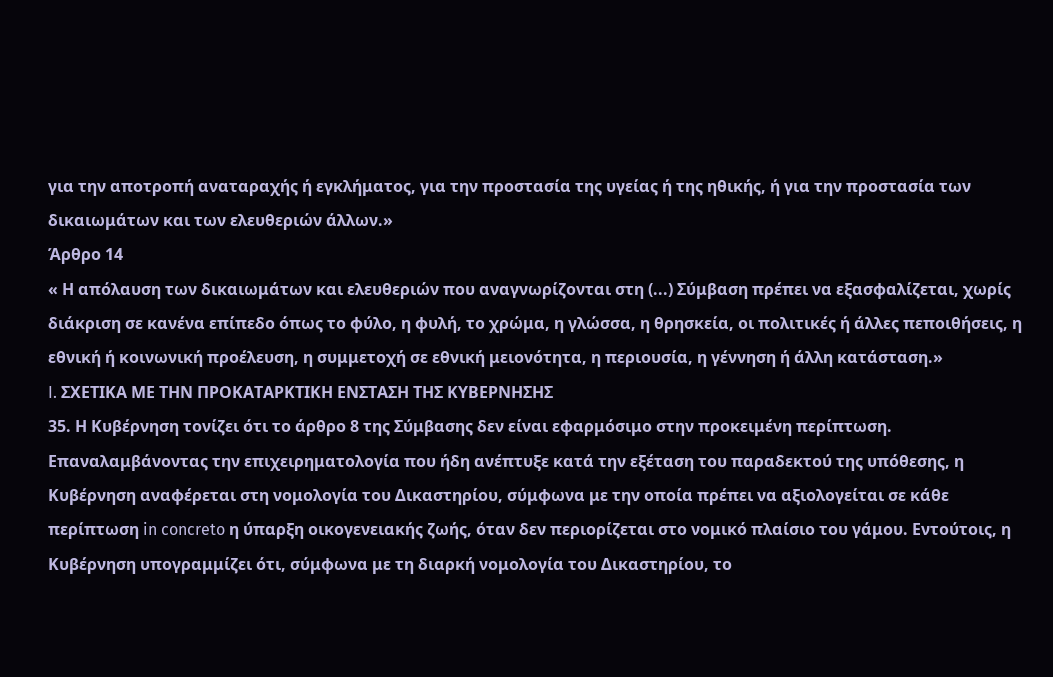για την αποτροπή αναταραχής ή εγκλήματος, για την προστασία της υγείας ή της ηθικής, ή για την προστασία των δικαιωμάτων και των ελευθεριών άλλων.»
Άρθρο 14
« Η απόλαυση των δικαιωμάτων και ελευθεριών που αναγνωρίζονται στη (...) Σύμβαση πρέπει να εξασφαλίζεται, χωρίς διάκριση σε κανένα επίπεδο όπως το φύλο, η φυλή, το χρώμα, η γλώσσα, η θρησκεία, οι πολιτικές ή άλλες πεποιθήσεις, η εθνική ή κοινωνική προέλευση, η συμμετοχή σε εθνική μειονότητα, η περιουσία, η γέννηση ή άλλη κατάσταση.»
I. ΣΧΕΤΙΚΑ ΜΕ ΤΗΝ ΠΡΟΚΑΤΑΡΚΤΙΚΗ ΕΝΣΤΑΣΗ ΤΗΣ ΚΥΒΕΡΝΗΣΗΣ
35. Η Κυβέρνηση τονίζει ότι το άρθρο 8 της Σύμβασης δεν είναι εφαρμόσιμο στην προκειμένη περίπτωση. Επαναλαμβάνοντας την επιχειρηματολογία που ήδη ανέπτυξε κατά την εξέταση του παραδεκτού της υπόθεσης, η Κυβέρνηση αναφέρεται στη νομολογία του Δικαστηρίου, σύμφωνα με την οποία πρέπει να αξιολογείται σε κάθε περίπτωση in concreto η ύπαρξη οικογενειακής ζωής, όταν δεν περιορίζεται στο νομικό πλαίσιο του γάμου. Εντούτοις, η Κυβέρνηση υπογραμμίζει ότι, σύμφωνα με τη διαρκή νομολογία του Δικαστηρίου, το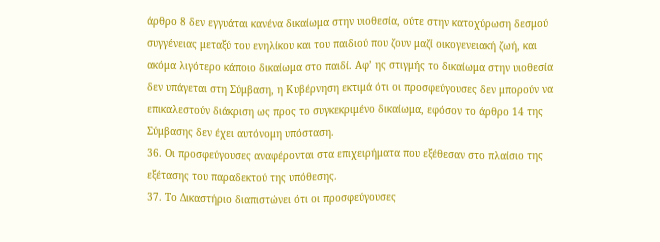άρθρο 8 δεν εγγυάται κανένα δικαίωμα στην υιοθεσία, ούτε στην κατοχύρωση δεσμού συγγένειας μεταξύ του ενηλίκου και του παιδιού που ζουν μαζί οικογενειακή ζωή, και ακόμα λιγότερο κάποιο δικαίωμα στο παιδί. Αφ’ ης στιγμής το δικαίωμα στην υιοθεσία δεν υπάγεται στη Σύμβαση, η Κυβέρνηση εκτιμά ότι οι προσφεύγουσες δεν μπορούν να επικαλεστούν διάκριση ως προς το συγκεκριμένο δικαίωμα, εφόσον το άρθρο 14 της Σύμβασης δεν έχει αυτόνομη υπόσταση.
36. Οι προσφεύγουσες αναφέρονται στα επιχειρήματα που εξέθεσαν στο πλαίσιο της εξέτασης του παραδεκτού της υπόθεσης.
37. Το Δικαστήριο διαπιστώνει ότι οι προσφεύγουσες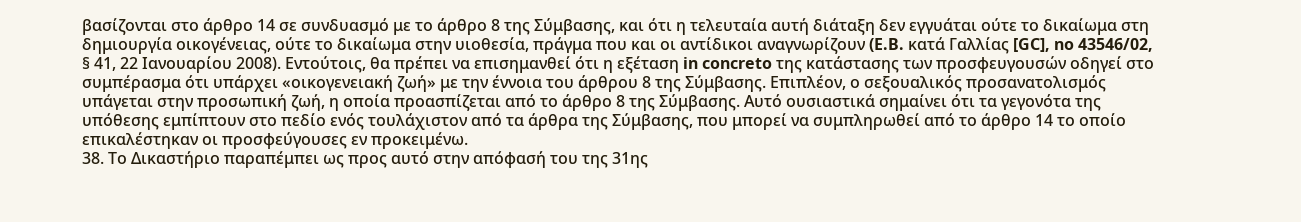βασίζονται στο άρθρο 14 σε συνδυασμό με το άρθρο 8 της Σύμβασης, και ότι η τελευταία αυτή διάταξη δεν εγγυάται ούτε το δικαίωμα στη δημιουργία οικογένειας, ούτε το δικαίωμα στην υιοθεσία, πράγμα που και οι αντίδικοι αναγνωρίζουν (E.B. κατά Γαλλίας [GC], no 43546/02, § 41, 22 Ιανουαρίου 2008). Εντούτοις, θα πρέπει να επισημανθεί ότι η εξέταση in concreto της κατάστασης των προσφευγουσών οδηγεί στο συμπέρασμα ότι υπάρχει «οικογενειακή ζωή» με την έννοια του άρθρου 8 της Σύμβασης. Επιπλέον, ο σεξουαλικός προσανατολισμός υπάγεται στην προσωπική ζωή, η οποία προασπίζεται από το άρθρο 8 της Σύμβασης. Αυτό ουσιαστικά σημαίνει ότι τα γεγονότα της υπόθεσης εμπίπτουν στο πεδίο ενός τουλάχιστον από τα άρθρα της Σύμβασης, που μπορεί να συμπληρωθεί από το άρθρο 14 το οποίο επικαλέστηκαν οι προσφεύγουσες εν προκειμένω.
38. Το Δικαστήριο παραπέμπει ως προς αυτό στην απόφασή του της 31ης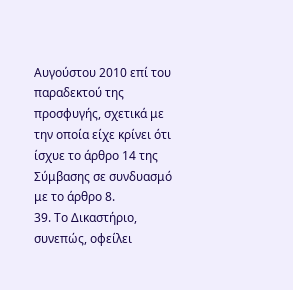Αυγούστου 2010 επί του παραδεκτού της προσφυγής, σχετικά με την οποία είχε κρίνει ότι ίσχυε το άρθρο 14 της Σύμβασης σε συνδυασμό με το άρθρο 8.
39. Το Δικαστήριο, συνεπώς, οφείλει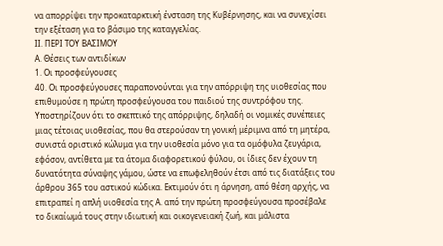να απορρίψει την προκαταρκτική ένσταση της Κυβέρνησης, και να συνεχίσει την εξέταση για το βάσιμο της καταγγελίας.
II. ΠΕΡΙ ΤΟΥ ΒΑΣΙΜΟΥ
A. Θέσεις των αντιδίκων
1. Οι προσφεύγουσες
40. Οι προσφεύγουσες παραπονούνται για την απόρριψη της υιοθεσίας που επιθυμούσε η πρώτη προσφεύγουσα του παιδιού της συντρόφου της. Υποστηρίζουν ότι το σκεπτικό της απόρριψης, δηλαδή οι νομικές συνέπειες μιας τέτοιας υιοθεσίας, που θα στερούσαν τη γονική μέριμνα από τη μητέρα, συνιστά οριστικό κώλυμα για την υιοθεσία μόνο για τα ομόφυλα ζευγάρια, εφόσον, αντίθετα με τα άτομα διαφορετικού φύλου, οι ίδιες δεν έχουν τη δυνατότητα σύναψης γάμου, ώστε να επωφεληθούν έτσι από τις διατάξεις του άρθρου 365 του αστικού κώδικα. Εκτιμούν ότι η άρνηση, από θέση αρχής, να επιτραπεί η απλή υιοθεσία της A. από την πρώτη προσφεύγουσα προσέβαλε το δικαίωμά τους στην ιδιωτική και οικογενειακή ζωή, και μάλιστα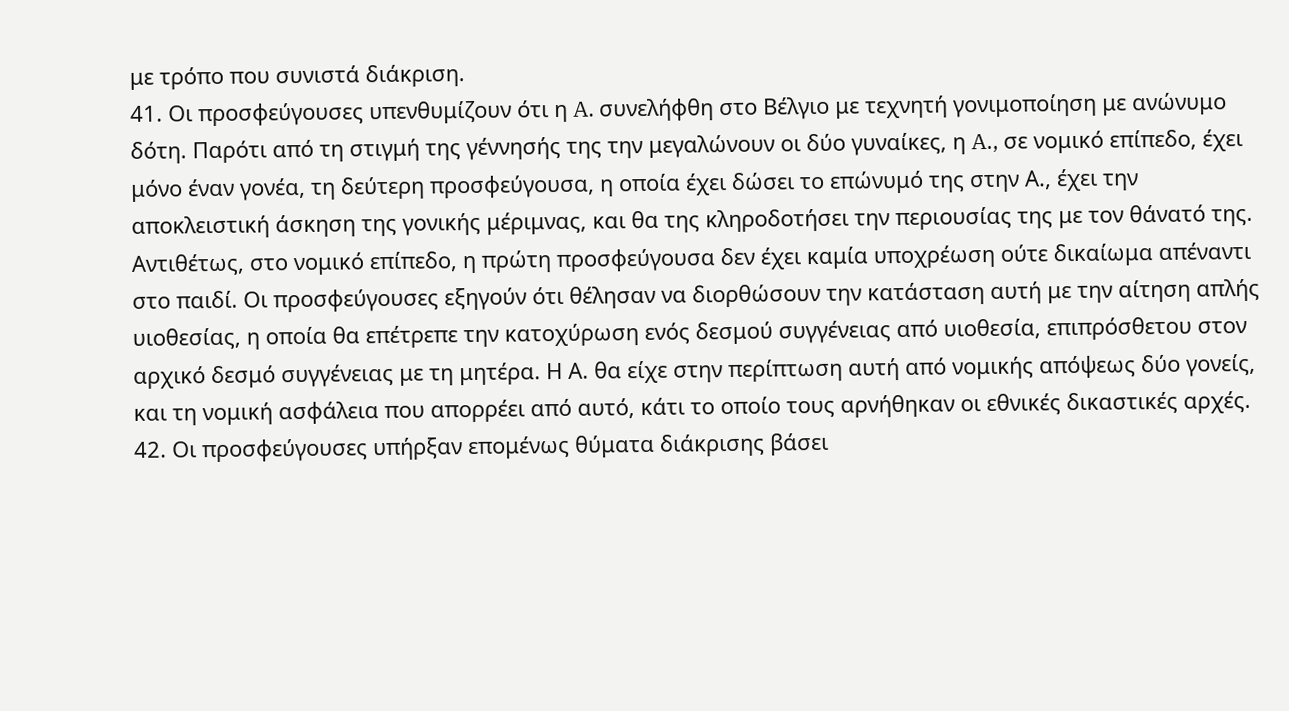με τρόπο που συνιστά διάκριση.
41. Οι προσφεύγουσες υπενθυμίζουν ότι η A. συνελήφθη στο Βέλγιο με τεχνητή γονιμοποίηση με ανώνυμο δότη. Παρότι από τη στιγμή της γέννησής της την μεγαλώνουν οι δύο γυναίκες, η A., σε νομικό επίπεδο, έχει μόνο έναν γονέα, τη δεύτερη προσφεύγουσα, η οποία έχει δώσει το επώνυμό της στην Α., έχει την αποκλειστική άσκηση της γονικής μέριμνας, και θα της κληροδοτήσει την περιουσίας της με τον θάνατό της. Αντιθέτως, στο νομικό επίπεδο, η πρώτη προσφεύγουσα δεν έχει καμία υποχρέωση ούτε δικαίωμα απέναντι στο παιδί. Οι προσφεύγουσες εξηγούν ότι θέλησαν να διορθώσουν την κατάσταση αυτή με την αίτηση απλής υιοθεσίας, η οποία θα επέτρεπε την κατοχύρωση ενός δεσμού συγγένειας από υιοθεσία, επιπρόσθετου στον αρχικό δεσμό συγγένειας με τη μητέρα. Η Α. θα είχε στην περίπτωση αυτή από νομικής απόψεως δύο γονείς, και τη νομική ασφάλεια που απορρέει από αυτό, κάτι το οποίο τους αρνήθηκαν οι εθνικές δικαστικές αρχές.
42. Οι προσφεύγουσες υπήρξαν επομένως θύματα διάκρισης βάσει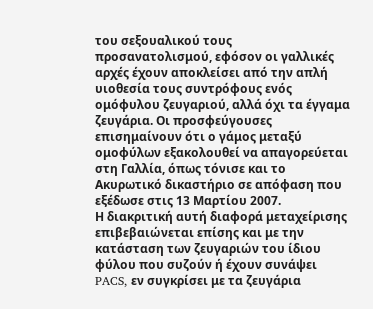του σεξουαλικού τους προσανατολισμού, εφόσον οι γαλλικές αρχές έχουν αποκλείσει από την απλή υιοθεσία τους συντρόφους ενός ομόφυλου ζευγαριού, αλλά όχι τα έγγαμα ζευγάρια. Οι προσφεύγουσες επισημαίνουν ότι ο γάμος μεταξύ ομοφύλων εξακολουθεί να απαγορεύεται στη Γαλλία, όπως τόνισε και το Ακυρωτικό δικαστήριο σε απόφαση που εξέδωσε στις 13 Μαρτίου 2007.
Η διακριτική αυτή διαφορά μεταχείρισης επιβεβαιώνεται επίσης και με την κατάσταση των ζευγαριών του ίδιου φύλου που συζούν ή έχουν συνάψει PACS, εν συγκρίσει με τα ζευγάρια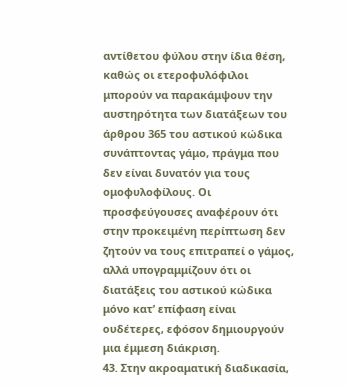αντίθετου φύλου στην ίδια θέση, καθώς οι ετεροφυλόφιλοι μπορούν να παρακάμψουν την αυστηρότητα των διατάξεων του άρθρου 365 του αστικού κώδικα συνάπτοντας γάμο, πράγμα που δεν είναι δυνατόν για τους ομοφυλοφίλους. Οι προσφεύγουσες αναφέρουν ότι στην προκειμένη περίπτωση δεν ζητούν να τους επιτραπεί ο γάμος, αλλά υπογραμμίζουν ότι οι διατάξεις του αστικού κώδικα μόνο κατ’ επίφαση είναι ουδέτερες, εφόσον δημιουργούν μια έμμεση διάκριση.
43. Στην ακροαματική διαδικασία,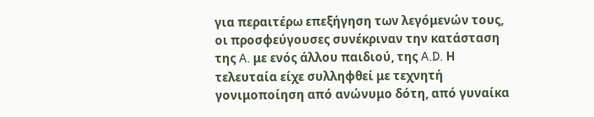για περαιτέρω επεξήγηση των λεγόμενών τους, οι προσφεύγουσες συνέκριναν την κατάσταση της A. με ενός άλλου παιδιού, της A.D. Η τελευταία είχε συλληφθεί με τεχνητή γονιμοποίηση από ανώνυμο δότη, από γυναίκα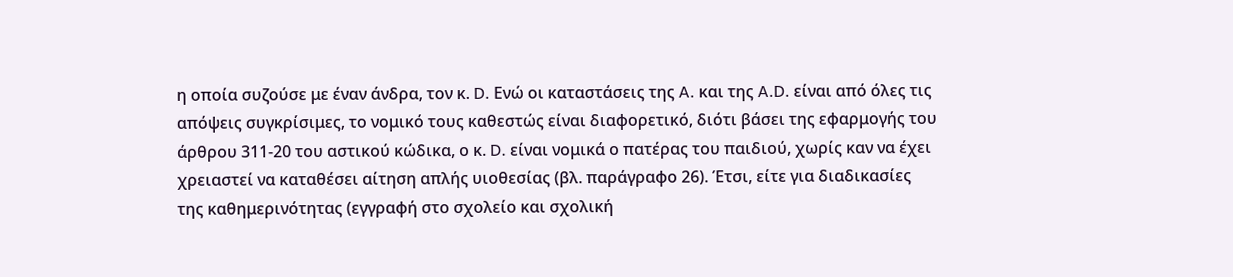η οποία συζούσε με έναν άνδρα, τον κ. D. Ενώ οι καταστάσεις της A. και της A.D. είναι από όλες τις απόψεις συγκρίσιμες, το νομικό τους καθεστώς είναι διαφορετικό, διότι βάσει της εφαρμογής του άρθρου 311-20 του αστικού κώδικα, ο κ. D. είναι νομικά ο πατέρας του παιδιού, χωρίς καν να έχει χρειαστεί να καταθέσει αίτηση απλής υιοθεσίας (βλ. παράγραφο 26). Έτσι, είτε για διαδικασίες της καθημερινότητας (εγγραφή στο σχολείο και σχολική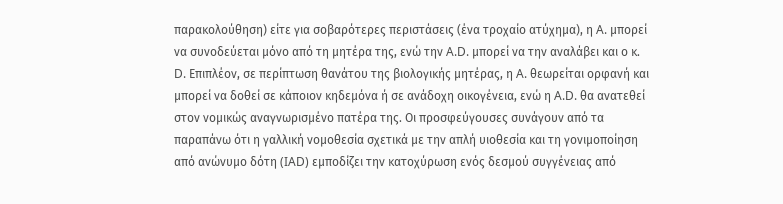παρακολούθηση) είτε για σοβαρότερες περιστάσεις (ένα τροχαίο ατύχημα), η A. μπορεί να συνοδεύεται μόνο από τη μητέρα της, ενώ την A.D. μπορεί να την αναλάβει και ο κ. D. Επιπλέον, σε περίπτωση θανάτου της βιολογικής μητέρας, η A. θεωρείται ορφανή και μπορεί να δοθεί σε κάποιον κηδεμόνα ή σε ανάδοχη οικογένεια, ενώ η A.D. θα ανατεθεί στον νομικώς αναγνωρισμένο πατέρα της. Οι προσφεύγουσες συνάγουν από τα παραπάνω ότι η γαλλική νομοθεσία σχετικά με την απλή υιοθεσία και τη γονιμοποίηση από ανώνυμο δότη (IAD) εμποδίζει την κατοχύρωση ενός δεσμού συγγένειας από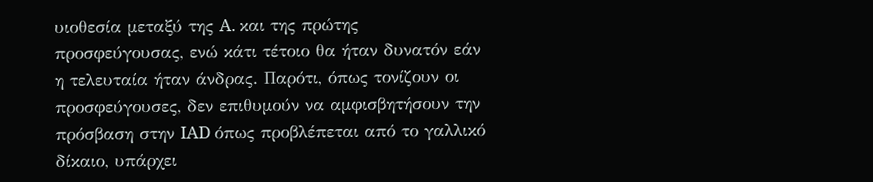υιοθεσία μεταξύ της A. και της πρώτης προσφεύγουσας, ενώ κάτι τέτοιο θα ήταν δυνατόν εάν η τελευταία ήταν άνδρας. Παρότι, όπως τονίζουν οι προσφεύγουσες, δεν επιθυμούν να αμφισβητήσουν την πρόσβαση στην IAD όπως προβλέπεται από το γαλλικό δίκαιο, υπάρχει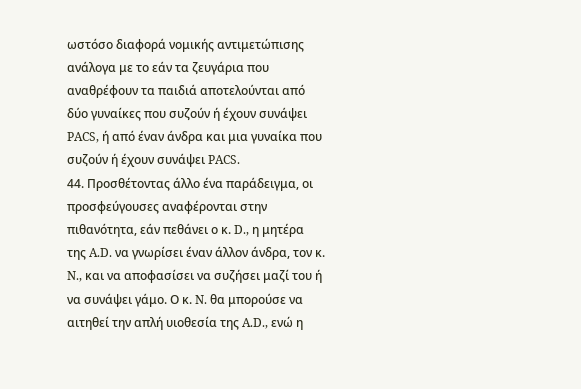ωστόσο διαφορά νομικής αντιμετώπισης ανάλογα με το εάν τα ζευγάρια που αναθρέφουν τα παιδιά αποτελούνται από δύο γυναίκες που συζούν ή έχουν συνάψει PACS, ή από έναν άνδρα και μια γυναίκα που συζούν ή έχουν συνάψει PACS.
44. Προσθέτοντας άλλο ένα παράδειγμα, οι προσφεύγουσες αναφέρονται στην πιθανότητα, εάν πεθάνει ο κ. D., η μητέρα της A.D. να γνωρίσει έναν άλλον άνδρα, τον κ. N., και να αποφασίσει να συζήσει μαζί του ή να συνάψει γάμο. Ο κ. N. θα μπορούσε να αιτηθεί την απλή υιοθεσία της A.D., ενώ η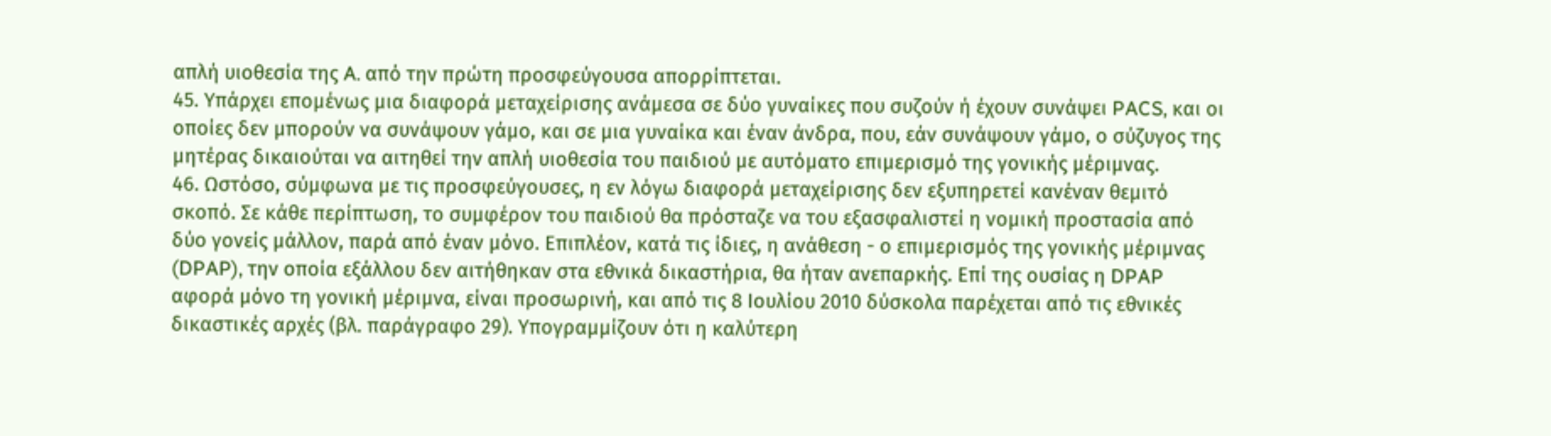απλή υιοθεσία της A. από την πρώτη προσφεύγουσα απορρίπτεται.
45. Υπάρχει επομένως μια διαφορά μεταχείρισης ανάμεσα σε δύο γυναίκες που συζούν ή έχουν συνάψει PACS, και οι οποίες δεν μπορούν να συνάψουν γάμο, και σε μια γυναίκα και έναν άνδρα, που, εάν συνάψουν γάμο, ο σύζυγος της μητέρας δικαιούται να αιτηθεί την απλή υιοθεσία του παιδιού με αυτόματο επιμερισμό της γονικής μέριμνας.
46. Ωστόσο, σύμφωνα με τις προσφεύγουσες, η εν λόγω διαφορά μεταχείρισης δεν εξυπηρετεί κανέναν θεμιτό σκοπό. Σε κάθε περίπτωση, το συμφέρον του παιδιού θα πρόσταζε να του εξασφαλιστεί η νομική προστασία από δύο γονείς μάλλον, παρά από έναν μόνο. Επιπλέον, κατά τις ίδιες, η ανάθεση - ο επιμερισμός της γονικής μέριμνας (DPAP), την οποία εξάλλου δεν αιτήθηκαν στα εθνικά δικαστήρια, θα ήταν ανεπαρκής. Επί της ουσίας η DPAP αφορά μόνο τη γονική μέριμνα, είναι προσωρινή, και από τις 8 Ιουλίου 2010 δύσκολα παρέχεται από τις εθνικές δικαστικές αρχές (βλ. παράγραφο 29). Υπογραμμίζουν ότι η καλύτερη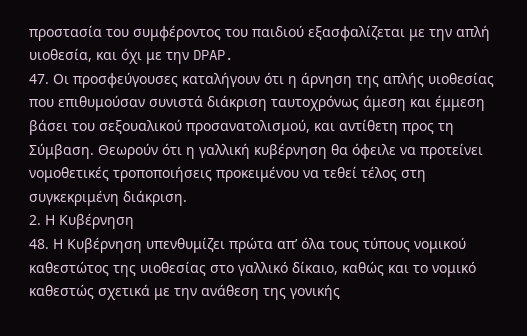προστασία του συμφέροντος του παιδιού εξασφαλίζεται με την απλή υιοθεσία, και όχι με την DPAP.
47. Οι προσφεύγουσες καταλήγουν ότι η άρνηση της απλής υιοθεσίας που επιθυμούσαν συνιστά διάκριση ταυτοχρόνως άμεση και έμμεση βάσει του σεξουαλικού προσανατολισμού, και αντίθετη προς τη Σύμβαση. Θεωρούν ότι η γαλλική κυβέρνηση θα όφειλε να προτείνει νομοθετικές τροποποιήσεις προκειμένου να τεθεί τέλος στη συγκεκριμένη διάκριση.
2. Η Κυβέρνηση
48. Η Κυβέρνηση υπενθυμίζει πρώτα απ’ όλα τους τύπους νομικού καθεστώτος της υιοθεσίας στο γαλλικό δίκαιο, καθώς και το νομικό καθεστώς σχετικά με την ανάθεση της γονικής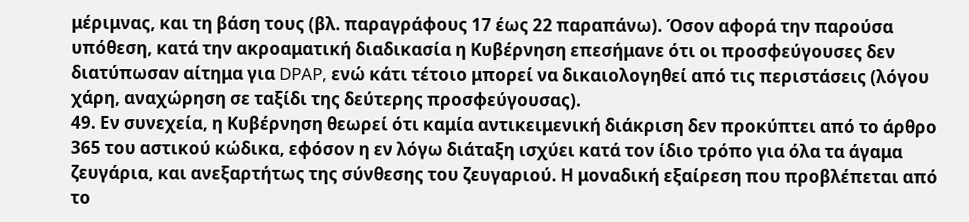μέριμνας, και τη βάση τους (βλ. παραγράφους 17 έως 22 παραπάνω). Όσον αφορά την παρούσα υπόθεση, κατά την ακροαματική διαδικασία η Κυβέρνηση επεσήμανε ότι οι προσφεύγουσες δεν διατύπωσαν αίτημα για DPAP, ενώ κάτι τέτοιο μπορεί να δικαιολογηθεί από τις περιστάσεις (λόγου χάρη, αναχώρηση σε ταξίδι της δεύτερης προσφεύγουσας).
49. Εν συνεχεία, η Κυβέρνηση θεωρεί ότι καμία αντικειμενική διάκριση δεν προκύπτει από το άρθρο 365 του αστικού κώδικα, εφόσον η εν λόγω διάταξη ισχύει κατά τον ίδιο τρόπο για όλα τα άγαμα ζευγάρια, και ανεξαρτήτως της σύνθεσης του ζευγαριού. Η μοναδική εξαίρεση που προβλέπεται από το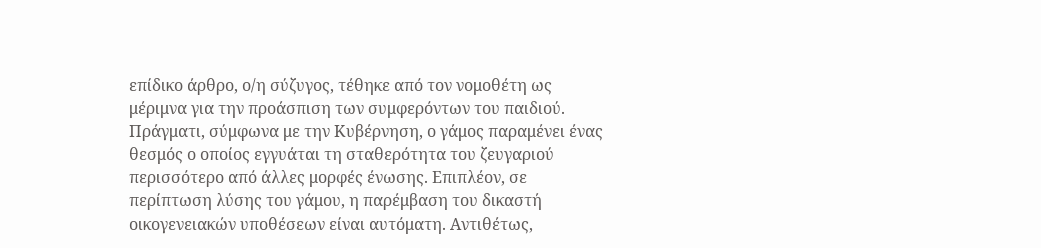επίδικο άρθρο, ο/η σύζυγος, τέθηκε από τον νομοθέτη ως μέριμνα για την προάσπιση των συμφερόντων του παιδιού. Πράγματι, σύμφωνα με την Κυβέρνηση, ο γάμος παραμένει ένας θεσμός ο οποίος εγγυάται τη σταθερότητα του ζευγαριού περισσότερο από άλλες μορφές ένωσης. Επιπλέον, σε περίπτωση λύσης του γάμου, η παρέμβαση του δικαστή οικογενειακών υποθέσεων είναι αυτόματη. Αντιθέτως,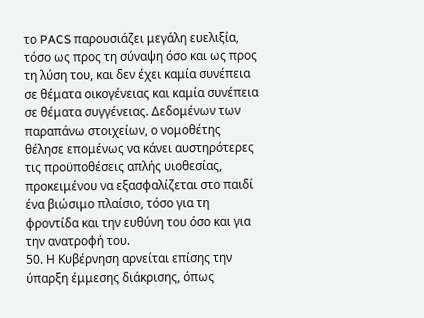το PACS παρουσιάζει μεγάλη ευελιξία, τόσο ως προς τη σύναψη όσο και ως προς τη λύση του, και δεν έχει καμία συνέπεια σε θέματα οικογένειας και καμία συνέπεια σε θέματα συγγένειας. Δεδομένων των παραπάνω στοιχείων, ο νομοθέτης θέλησε επομένως να κάνει αυστηρότερες τις προϋποθέσεις απλής υιοθεσίας, προκειμένου να εξασφαλίζεται στο παιδί ένα βιώσιμο πλαίσιο, τόσο για τη φροντίδα και την ευθύνη του όσο και για την ανατροφή του.
50. Η Κυβέρνηση αρνείται επίσης την ύπαρξη έμμεσης διάκρισης, όπως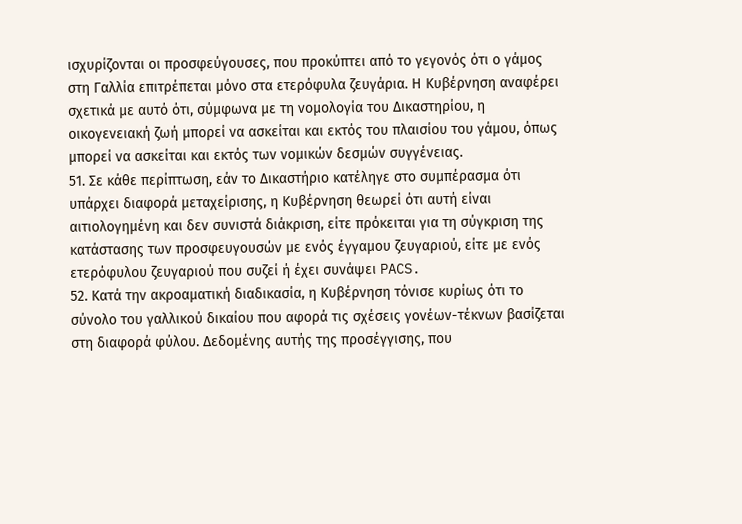ισχυρίζονται οι προσφεύγουσες, που προκύπτει από το γεγονός ότι ο γάμος στη Γαλλία επιτρέπεται μόνο στα ετερόφυλα ζευγάρια. Η Κυβέρνηση αναφέρει σχετικά με αυτό ότι, σύμφωνα με τη νομολογία του Δικαστηρίου, η οικογενειακή ζωή μπορεί να ασκείται και εκτός του πλαισίου του γάμου, όπως μπορεί να ασκείται και εκτός των νομικών δεσμών συγγένειας.
51. Σε κάθε περίπτωση, εάν το Δικαστήριο κατέληγε στο συμπέρασμα ότι υπάρχει διαφορά μεταχείρισης, η Κυβέρνηση θεωρεί ότι αυτή είναι αιτιολογημένη και δεν συνιστά διάκριση, είτε πρόκειται για τη σύγκριση της κατάστασης των προσφευγουσών με ενός έγγαμου ζευγαριού, είτε με ενός ετερόφυλου ζευγαριού που συζεί ή έχει συνάψει PACS.
52. Κατά την ακροαματική διαδικασία, η Κυβέρνηση τόνισε κυρίως ότι το σύνολο του γαλλικού δικαίου που αφορά τις σχέσεις γονέων-τέκνων βασίζεται στη διαφορά φύλου. Δεδομένης αυτής της προσέγγισης, που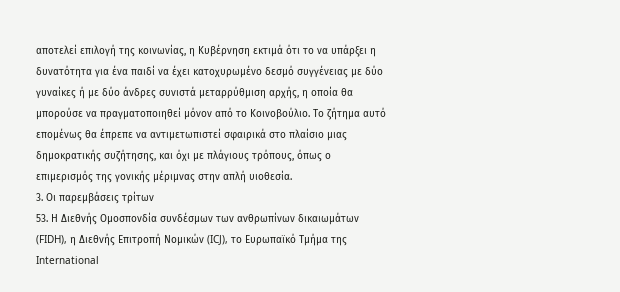αποτελεί επιλογή της κοινωνίας, η Κυβέρνηση εκτιμά ότι το να υπάρξει η δυνατότητα για ένα παιδί να έχει κατοχυρωμένο δεσμό συγγένειας με δύο γυναίκες ή με δύο άνδρες συνιστά μεταρρύθμιση αρχής, η οποία θα μπορούσε να πραγματοποιηθεί μόνον από το Κοινοβούλιο. Το ζήτημα αυτό επομένως θα έπρεπε να αντιμετωπιστεί σφαιρικά στο πλαίσιο μιας δημοκρατικής συζήτησης, και όχι με πλάγιους τρόπους, όπως ο επιμερισμός της γονικής μέριμνας στην απλή υιοθεσία.
3. Οι παρεμβάσεις τρίτων
53. Η Διεθνής Ομοσπονδία συνδέσμων των ανθρωπίνων δικαιωμάτων (FIDH), η Διεθνής Επιτροπή Νομικών (ICJ), το Ευρωπαϊκό Τμήμα της International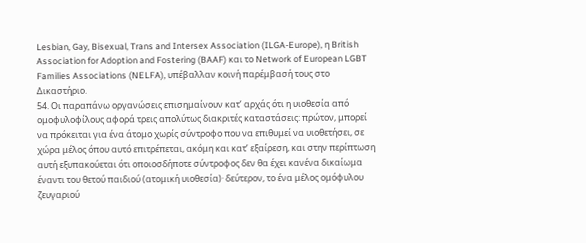Lesbian, Gay, Bisexual, Trans and Intersex Association (ILGA-Europe), η British Association for Adoption and Fostering (BAAF) και το Network of European LGBT Families Associations (NELFA), υπέβαλλαν κοινή παρέμβασή τους στο Δικαστήριο.
54. Οι παραπάνω οργανώσεις επισημαίνουν κατ’ αρχάς ότι η υιοθεσία από ομοφυλοφίλους αφορά τρεις απολύτως διακριτές καταστάσεις: πρώτον, μπορεί να πρόκειται για ένα άτομο χωρίς σύντροφο που να επιθυμεί να υιοθετήσει, σε χώρα μέλος όπου αυτό επιτρέπεται, ακόμη και κατ’ εξαίρεση, και στην περίπτωση αυτή εξυπακούεται ότι οποιοσδήποτε σύντροφος δεν θα έχει κανένα δικαίωμα έναντι του θετού παιδιού (ατομική υιοθεσία)· δεύτερον, το ένα μέλος ομόφυλου ζευγαριού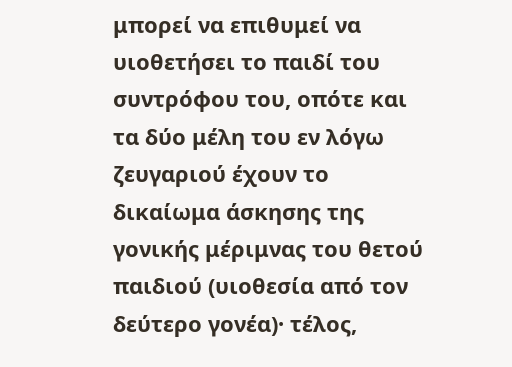μπορεί να επιθυμεί να υιοθετήσει το παιδί του συντρόφου του, οπότε και τα δύο μέλη του εν λόγω ζευγαριού έχουν το δικαίωμα άσκησης της γονικής μέριμνας του θετού παιδιού (υιοθεσία από τον δεύτερο γονέα)· τέλος,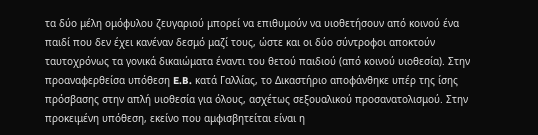τα δύο μέλη ομόφυλου ζευγαριού μπορεί να επιθυμούν να υιοθετήσουν από κοινού ένα παιδί που δεν έχει κανέναν δεσμό μαζί τους, ώστε και οι δύο σύντροφοι αποκτούν ταυτοχρόνως τα γονικά δικαιώματα έναντι του θετού παιδιού (από κοινού υιοθεσία). Στην προαναφερθείσα υπόθεση E.B. κατά Γαλλίας, το Δικαστήριο αποφάνθηκε υπέρ της ίσης πρόσβασης στην απλή υιοθεσία για όλους, ασχέτως σεξουαλικού προσανατολισμού. Στην προκειμένη υπόθεση, εκείνο που αμφισβητείται είναι η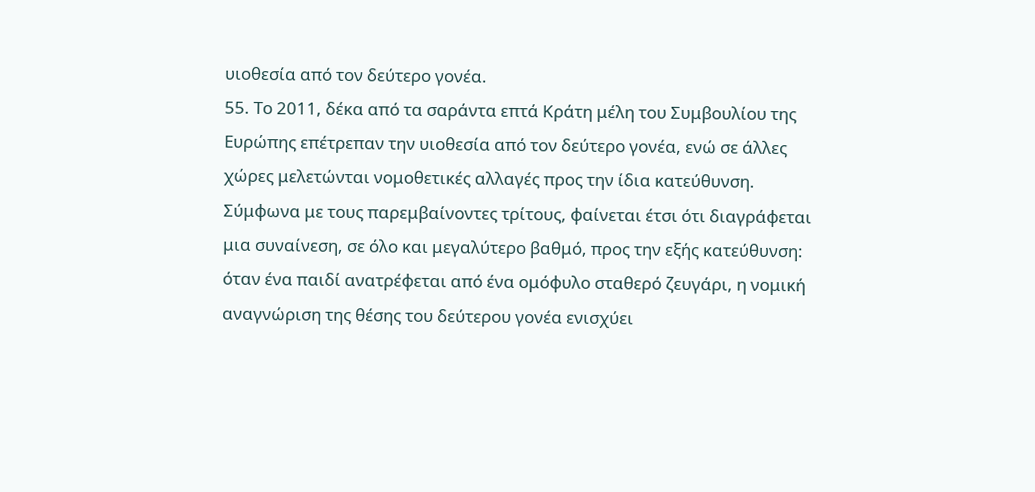υιοθεσία από τον δεύτερο γονέα.
55. Το 2011, δέκα από τα σαράντα επτά Κράτη μέλη του Συμβουλίου της Ευρώπης επέτρεπαν την υιοθεσία από τον δεύτερο γονέα, ενώ σε άλλες χώρες μελετώνται νομοθετικές αλλαγές προς την ίδια κατεύθυνση. Σύμφωνα με τους παρεμβαίνοντες τρίτους, φαίνεται έτσι ότι διαγράφεται μια συναίνεση, σε όλο και μεγαλύτερο βαθμό, προς την εξής κατεύθυνση: όταν ένα παιδί ανατρέφεται από ένα ομόφυλο σταθερό ζευγάρι, η νομική αναγνώριση της θέσης του δεύτερου γονέα ενισχύει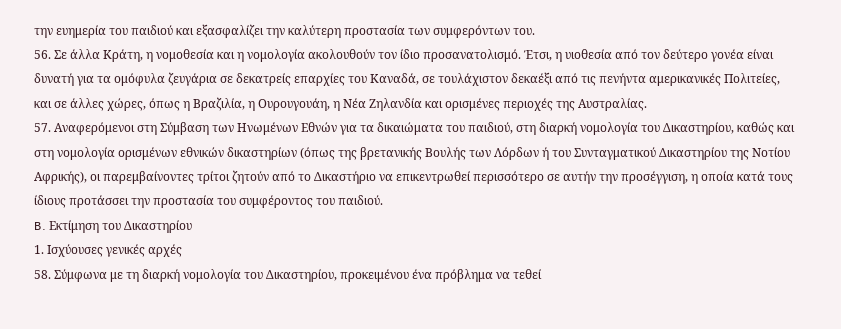την ευημερία του παιδιού και εξασφαλίζει την καλύτερη προστασία των συμφερόντων του.
56. Σε άλλα Κράτη, η νομοθεσία και η νομολογία ακολουθούν τον ίδιο προσανατολισμό. Έτσι, η υιοθεσία από τον δεύτερο γονέα είναι δυνατή για τα ομόφυλα ζευγάρια σε δεκατρείς επαρχίες του Καναδά, σε τουλάχιστον δεκαέξι από τις πενήντα αμερικανικές Πολιτείες, και σε άλλες χώρες, όπως η Βραζιλία, η Ουρουγουάη, η Νέα Ζηλανδία και ορισμένες περιοχές της Αυστραλίας.
57. Αναφερόμενοι στη Σύμβαση των Ηνωμένων Εθνών για τα δικαιώματα του παιδιού, στη διαρκή νομολογία του Δικαστηρίου, καθώς και στη νομολογία ορισμένων εθνικών δικαστηρίων (όπως της βρετανικής Βουλής των Λόρδων ή του Συνταγματικού Δικαστηρίου της Νοτίου Αφρικής), οι παρεμβαίνοντες τρίτοι ζητούν από το Δικαστήριο να επικεντρωθεί περισσότερο σε αυτήν την προσέγγιση, η οποία κατά τους ίδιους προτάσσει την προστασία του συμφέροντος του παιδιού.
B. Εκτίμηση του Δικαστηρίου
1. Ισχύουσες γενικές αρχές
58. Σύμφωνα με τη διαρκή νομολογία του Δικαστηρίου, προκειμένου ένα πρόβλημα να τεθεί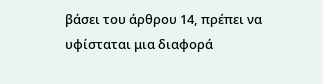βάσει του άρθρου 14, πρέπει να υφίσταται μια διαφορά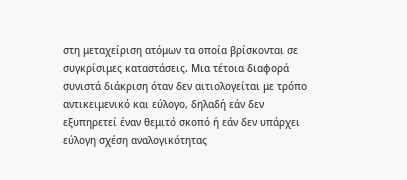στη μεταχείριση ατόμων τα οποία βρίσκονται σε συγκρίσιμες καταστάσεις. Μια τέτοια διαφορά συνιστά διάκριση όταν δεν αιτιολογείται με τρόπο αντικειμενικό και εύλογο, δηλαδή εάν δεν εξυπηρετεί έναν θεμιτό σκοπό ή εάν δεν υπάρχει εύλογη σχέση αναλογικότητας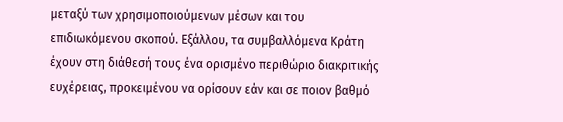μεταξύ των χρησιμοποιούμενων μέσων και του επιδιωκόμενου σκοπού. Εξάλλου, τα συμβαλλόμενα Κράτη έχουν στη διάθεσή τους ένα ορισμένο περιθώριο διακριτικής ευχέρειας, προκειμένου να ορίσουν εάν και σε ποιον βαθμό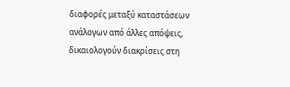διαφορές μεταξύ καταστάσεων ανάλογων από άλλες απόψεις, δικαιολογούν διακρίσεις στη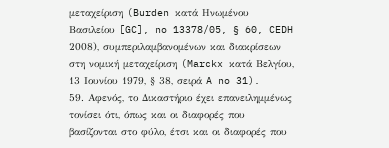μεταχείριση (Burden κατά Ηνωμένου Βασιλείου [GC], no 13378/05, § 60, CEDH 2008), συμπεριλαμβανομένων και διακρίσεων στη νομική μεταχείριση (Marckx κατά Βελγίου, 13 Ιουνίου 1979, § 38, σειρά A no 31).
59. Αφενός, το Δικαστήριο έχει επανειλημμένως τονίσει ότι, όπως και οι διαφορές που βασίζονται στο φύλο, έτσι και οι διαφορές που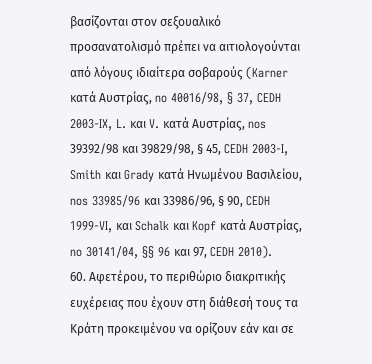βασίζονται στον σεξουαλικό προσανατολισμό πρέπει να αιτιολογούνται από λόγους ιδιαίτερα σοβαρούς (Karner κατά Αυστρίας, no 40016/98, § 37, CEDH 2003‑IX, L. και V. κατά Αυστρίας, nos 39392/98 και 39829/98, § 45, CEDH 2003‑I, Smith και Grady κατά Ηνωμένου Βασιλείου, nos 33985/96 και 33986/96, § 90, CEDH 1999‑VI, και Schalk και Kopf κατά Αυστρίας, no 30141/04, §§ 96 και 97, CEDH 2010).
60. Αφετέρου, το περιθώριο διακριτικής ευχέρειας που έχουν στη διάθεσή τους τα Κράτη προκειμένου να ορίζουν εάν και σε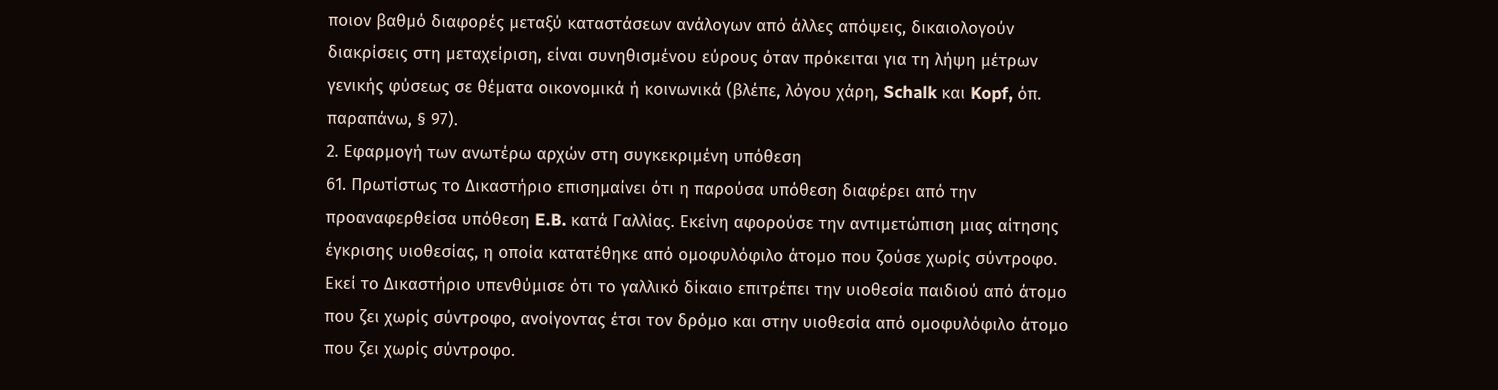ποιον βαθμό διαφορές μεταξύ καταστάσεων ανάλογων από άλλες απόψεις, δικαιολογούν διακρίσεις στη μεταχείριση, είναι συνηθισμένου εύρους όταν πρόκειται για τη λήψη μέτρων γενικής φύσεως σε θέματα οικονομικά ή κοινωνικά (βλέπε, λόγου χάρη, Schalk και Kopf, όπ. παραπάνω, § 97).
2. Εφαρμογή των ανωτέρω αρχών στη συγκεκριμένη υπόθεση
61. Πρωτίστως το Δικαστήριο επισημαίνει ότι η παρούσα υπόθεση διαφέρει από την προαναφερθείσα υπόθεση E.B. κατά Γαλλίας. Εκείνη αφορούσε την αντιμετώπιση μιας αίτησης έγκρισης υιοθεσίας, η οποία κατατέθηκε από ομοφυλόφιλο άτομο που ζούσε χωρίς σύντροφο. Εκεί το Δικαστήριο υπενθύμισε ότι το γαλλικό δίκαιο επιτρέπει την υιοθεσία παιδιού από άτομο που ζει χωρίς σύντροφο, ανοίγοντας έτσι τον δρόμο και στην υιοθεσία από ομοφυλόφιλο άτομο που ζει χωρίς σύντροφο.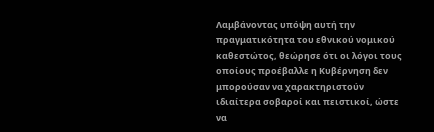Λαμβάνοντας υπόψη αυτή την πραγματικότητα του εθνικού νομικού καθεστώτος, θεώρησε ότι οι λόγοι τους οποίους προέβαλλε η Κυβέρνηση δεν μπορούσαν να χαρακτηριστούν ιδιαίτερα σοβαροί και πειστικοί, ώστε να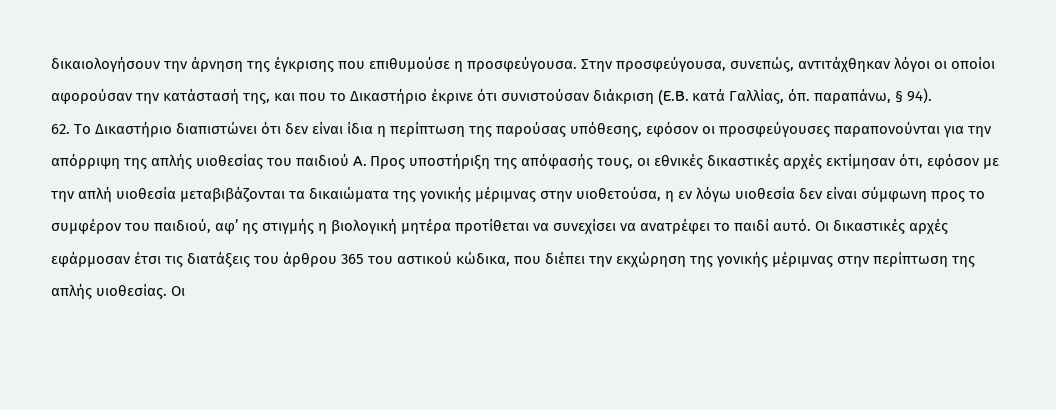δικαιολογήσουν την άρνηση της έγκρισης που επιθυμούσε η προσφεύγουσα. Στην προσφεύγουσα, συνεπώς, αντιτάχθηκαν λόγοι οι οποίοι αφορούσαν την κατάστασή της, και που το Δικαστήριο έκρινε ότι συνιστούσαν διάκριση (E.B. κατά Γαλλίας, όπ. παραπάνω, § 94).
62. Το Δικαστήριο διαπιστώνει ότι δεν είναι ίδια η περίπτωση της παρούσας υπόθεσης, εφόσον οι προσφεύγουσες παραπονούνται για την απόρριψη της απλής υιοθεσίας του παιδιού A. Προς υποστήριξη της απόφασής τους, οι εθνικές δικαστικές αρχές εκτίμησαν ότι, εφόσον με την απλή υιοθεσία μεταβιβάζονται τα δικαιώματα της γονικής μέριμνας στην υιοθετούσα, η εν λόγω υιοθεσία δεν είναι σύμφωνη προς το συμφέρον του παιδιού, αφ’ ης στιγμής η βιολογική μητέρα προτίθεται να συνεχίσει να ανατρέφει το παιδί αυτό. Οι δικαστικές αρχές εφάρμοσαν έτσι τις διατάξεις του άρθρου 365 του αστικού κώδικα, που διέπει την εκχώρηση της γονικής μέριμνας στην περίπτωση της απλής υιοθεσίας. Οι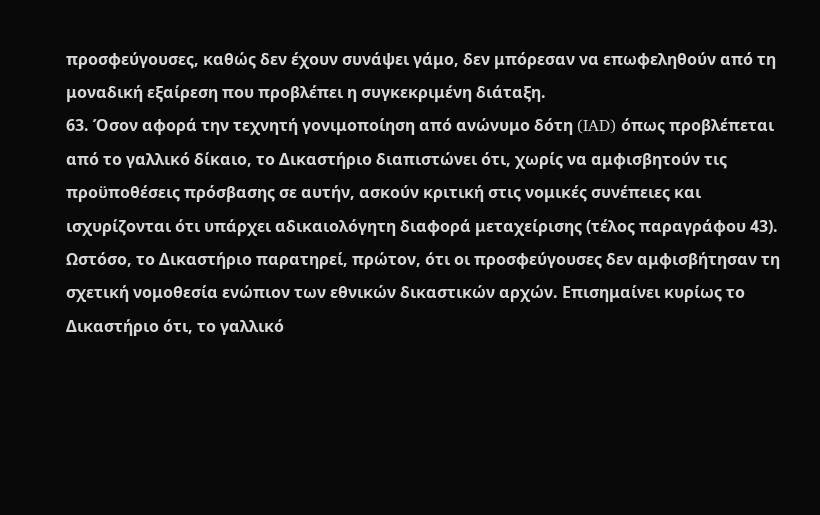προσφεύγουσες, καθώς δεν έχουν συνάψει γάμο, δεν μπόρεσαν να επωφεληθούν από τη μοναδική εξαίρεση που προβλέπει η συγκεκριμένη διάταξη.
63. Όσον αφορά την τεχνητή γονιμοποίηση από ανώνυμο δότη (IAD) όπως προβλέπεται από το γαλλικό δίκαιο, το Δικαστήριο διαπιστώνει ότι, χωρίς να αμφισβητούν τις προϋποθέσεις πρόσβασης σε αυτήν, ασκούν κριτική στις νομικές συνέπειες και ισχυρίζονται ότι υπάρχει αδικαιολόγητη διαφορά μεταχείρισης (τέλος παραγράφου 43). Ωστόσο, το Δικαστήριο παρατηρεί, πρώτον, ότι οι προσφεύγουσες δεν αμφισβήτησαν τη σχετική νομοθεσία ενώπιον των εθνικών δικαστικών αρχών. Επισημαίνει κυρίως το Δικαστήριο ότι, το γαλλικό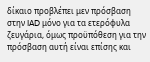δίκαιο προβλέπει μεν πρόσβαση στην IAD μόνο για τα ετερόφυλα ζευγάρια, όμως προϋπόθεση για την πρόσβαση αυτή είναι επίσης και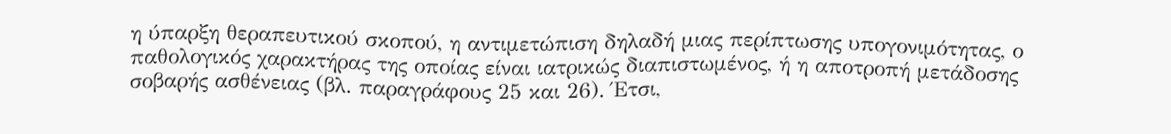η ύπαρξη θεραπευτικού σκοπού, η αντιμετώπιση δηλαδή μιας περίπτωσης υπογονιμότητας, ο παθολογικός χαρακτήρας της οποίας είναι ιατρικώς διαπιστωμένος, ή η αποτροπή μετάδοσης σοβαρής ασθένειας (βλ. παραγράφους 25 και 26). Έτσι,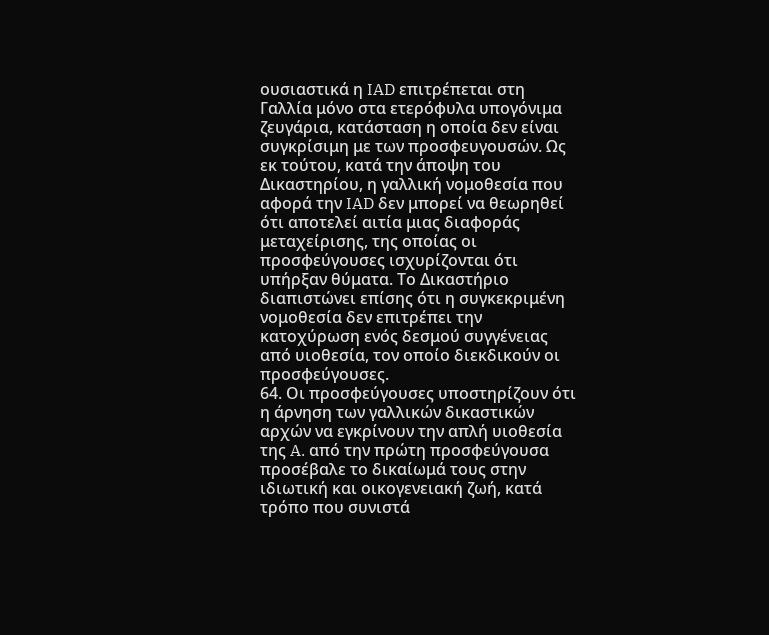ουσιαστικά η IAD επιτρέπεται στη Γαλλία μόνο στα ετερόφυλα υπογόνιμα ζευγάρια, κατάσταση η οποία δεν είναι συγκρίσιμη με των προσφευγουσών. Ως εκ τούτου, κατά την άποψη του Δικαστηρίου, η γαλλική νομοθεσία που αφορά την IAD δεν μπορεί να θεωρηθεί ότι αποτελεί αιτία μιας διαφοράς μεταχείρισης, της οποίας οι προσφεύγουσες ισχυρίζονται ότι υπήρξαν θύματα. Το Δικαστήριο διαπιστώνει επίσης ότι η συγκεκριμένη νομοθεσία δεν επιτρέπει την κατοχύρωση ενός δεσμού συγγένειας από υιοθεσία, τον οποίο διεκδικούν οι προσφεύγουσες.
64. Οι προσφεύγουσες υποστηρίζουν ότι η άρνηση των γαλλικών δικαστικών αρχών να εγκρίνουν την απλή υιοθεσία της A. από την πρώτη προσφεύγουσα προσέβαλε το δικαίωμά τους στην ιδιωτική και οικογενειακή ζωή, κατά τρόπο που συνιστά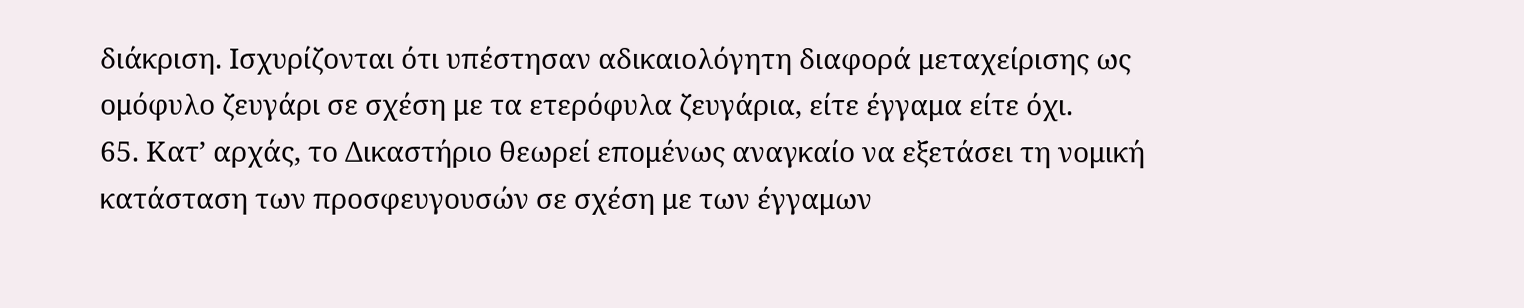διάκριση. Ισχυρίζονται ότι υπέστησαν αδικαιολόγητη διαφορά μεταχείρισης ως ομόφυλο ζευγάρι σε σχέση με τα ετερόφυλα ζευγάρια, είτε έγγαμα είτε όχι.
65. Κατ’ αρχάς, το Δικαστήριο θεωρεί επομένως αναγκαίο να εξετάσει τη νομική κατάσταση των προσφευγουσών σε σχέση με των έγγαμων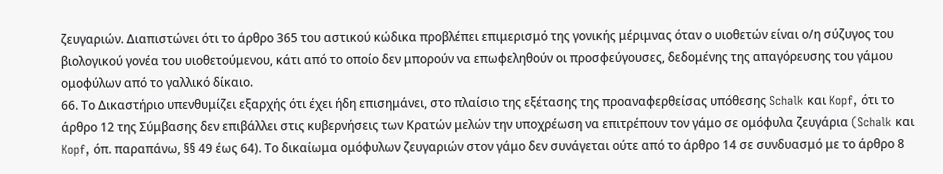ζευγαριών. Διαπιστώνει ότι το άρθρο 365 του αστικού κώδικα προβλέπει επιμερισμό της γονικής μέριμνας όταν ο υιοθετών είναι ο/η σύζυγος του βιολογικού γονέα του υιοθετούμενου, κάτι από το οποίο δεν μπορούν να επωφεληθούν οι προσφεύγουσες, δεδομένης της απαγόρευσης του γάμου ομοφύλων από το γαλλικό δίκαιο.
66. Το Δικαστήριο υπενθυμίζει εξαρχής ότι έχει ήδη επισημάνει, στο πλαίσιο της εξέτασης της προαναφερθείσας υπόθεσης Schalk και Kopf, ότι το άρθρο 12 της Σύμβασης δεν επιβάλλει στις κυβερνήσεις των Κρατών μελών την υποχρέωση να επιτρέπουν τον γάμο σε ομόφυλα ζευγάρια (Schalk και Kopf, όπ. παραπάνω, §§ 49 έως 64). Το δικαίωμα ομόφυλων ζευγαριών στον γάμο δεν συνάγεται ούτε από το άρθρο 14 σε συνδυασμό με το άρθρο 8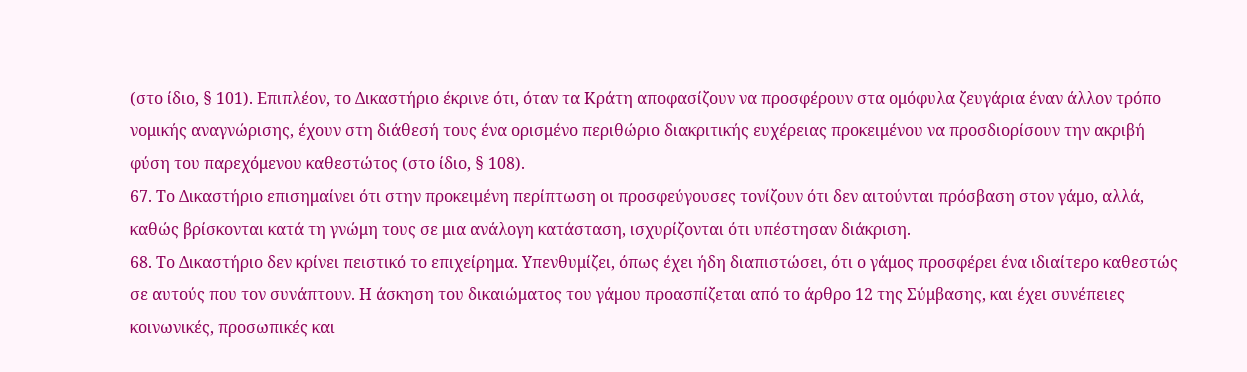(στο ίδιο, § 101). Επιπλέον, το Δικαστήριο έκρινε ότι, όταν τα Κράτη αποφασίζουν να προσφέρουν στα ομόφυλα ζευγάρια έναν άλλον τρόπο νομικής αναγνώρισης, έχουν στη διάθεσή τους ένα ορισμένο περιθώριο διακριτικής ευχέρειας προκειμένου να προσδιορίσουν την ακριβή φύση του παρεχόμενου καθεστώτος (στο ίδιο, § 108).
67. Το Δικαστήριο επισημαίνει ότι στην προκειμένη περίπτωση οι προσφεύγουσες τονίζουν ότι δεν αιτούνται πρόσβαση στον γάμο, αλλά, καθώς βρίσκονται κατά τη γνώμη τους σε μια ανάλογη κατάσταση, ισχυρίζονται ότι υπέστησαν διάκριση.
68. Το Δικαστήριο δεν κρίνει πειστικό το επιχείρημα. Υπενθυμίζει, όπως έχει ήδη διαπιστώσει, ότι ο γάμος προσφέρει ένα ιδιαίτερο καθεστώς σε αυτούς που τον συνάπτουν. Η άσκηση του δικαιώματος του γάμου προασπίζεται από το άρθρο 12 της Σύμβασης, και έχει συνέπειες κοινωνικές, προσωπικές και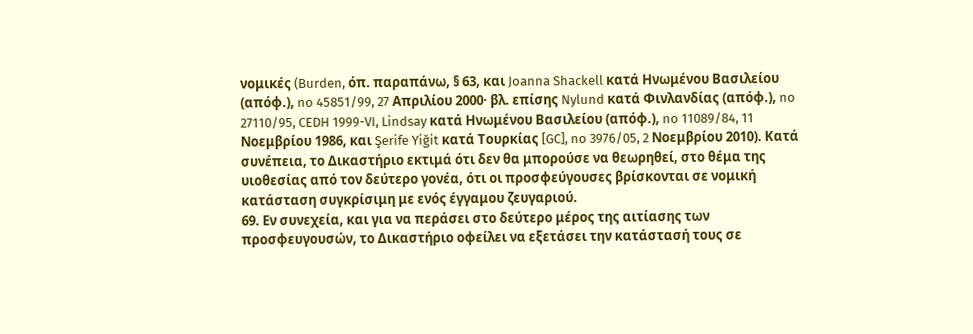νομικές (Burden, όπ. παραπάνω, § 63, και Joanna Shackell κατά Ηνωμένου Βασιλείου (απόφ.), no 45851/99, 27 Απριλίου 2000· βλ. επίσης Nylund κατά Φινλανδίας (απόφ.), no 27110/95, CEDH 1999-VI, Lindsay κατά Ηνωμένου Βασιλείου (απόφ.), no 11089/84, 11 Νοεμβρίου 1986, και Şerife Yiğit κατά Τουρκίας [GC], no 3976/05, 2 Νοεμβρίου 2010). Κατά συνέπεια, το Δικαστήριο εκτιμά ότι δεν θα μπορούσε να θεωρηθεί, στο θέμα της υιοθεσίας από τον δεύτερο γονέα, ότι οι προσφεύγουσες βρίσκονται σε νομική κατάσταση συγκρίσιμη με ενός έγγαμου ζευγαριού.
69. Εν συνεχεία, και για να περάσει στο δεύτερο μέρος της αιτίασης των προσφευγουσών, το Δικαστήριο οφείλει να εξετάσει την κατάστασή τους σε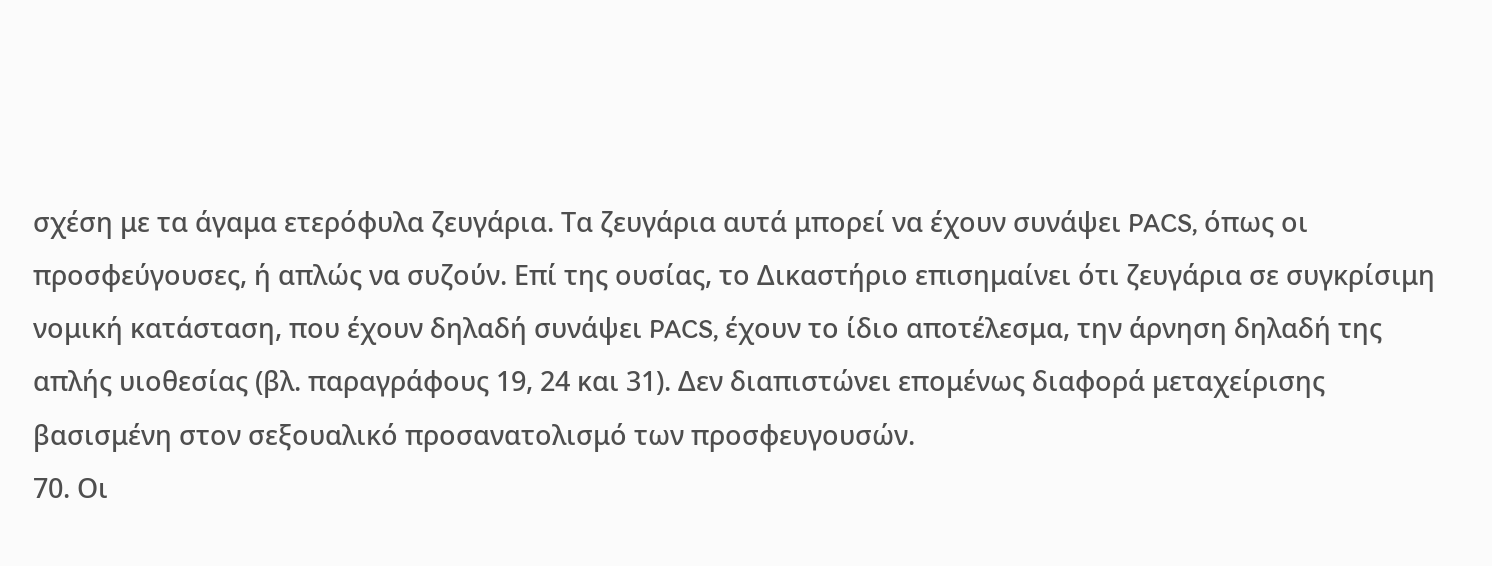σχέση με τα άγαμα ετερόφυλα ζευγάρια. Τα ζευγάρια αυτά μπορεί να έχουν συνάψει PACS, όπως οι προσφεύγουσες, ή απλώς να συζούν. Επί της ουσίας, το Δικαστήριο επισημαίνει ότι ζευγάρια σε συγκρίσιμη νομική κατάσταση, που έχουν δηλαδή συνάψει PACS, έχουν το ίδιο αποτέλεσμα, την άρνηση δηλαδή της απλής υιοθεσίας (βλ. παραγράφους 19, 24 και 31). Δεν διαπιστώνει επομένως διαφορά μεταχείρισης βασισμένη στον σεξουαλικό προσανατολισμό των προσφευγουσών.
70. Οι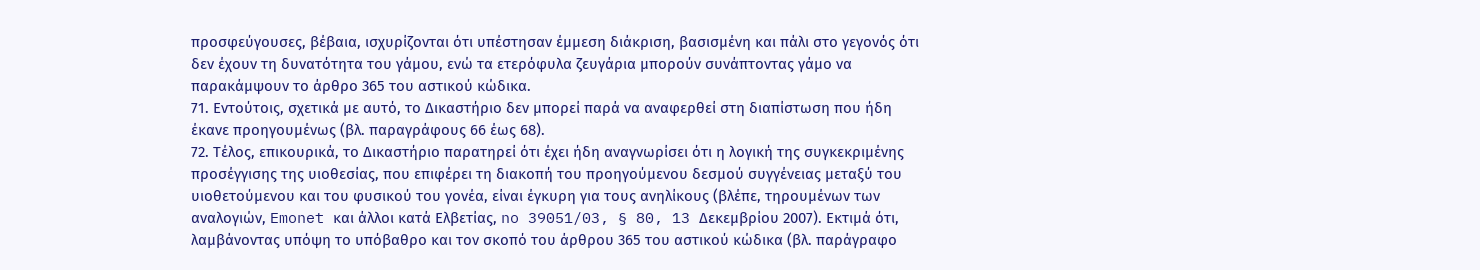προσφεύγουσες, βέβαια, ισχυρίζονται ότι υπέστησαν έμμεση διάκριση, βασισμένη και πάλι στο γεγονός ότι δεν έχουν τη δυνατότητα του γάμου, ενώ τα ετερόφυλα ζευγάρια μπορούν συνάπτοντας γάμο να παρακάμψουν το άρθρο 365 του αστικού κώδικα.
71. Εντούτοις, σχετικά με αυτό, το Δικαστήριο δεν μπορεί παρά να αναφερθεί στη διαπίστωση που ήδη έκανε προηγουμένως (βλ. παραγράφους 66 έως 68).
72. Τέλος, επικουρικά, το Δικαστήριο παρατηρεί ότι έχει ήδη αναγνωρίσει ότι η λογική της συγκεκριμένης προσέγγισης της υιοθεσίας, που επιφέρει τη διακοπή του προηγούμενου δεσμού συγγένειας μεταξύ του υιοθετούμενου και του φυσικού του γονέα, είναι έγκυρη για τους ανηλίκους (βλέπε, τηρουμένων των αναλογιών, Emonet και άλλοι κατά Ελβετίας, no 39051/03, § 80, 13 Δεκεμβρίου 2007). Εκτιμά ότι, λαμβάνοντας υπόψη το υπόβαθρο και τον σκοπό του άρθρου 365 του αστικού κώδικα (βλ. παράγραφο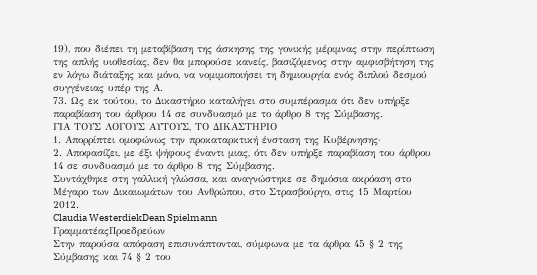19), που διέπει τη μεταβίβαση της άσκησης της γονικής μέριμνας στην περίπτωση της απλής υιοθεσίας, δεν θα μπορούσε κανείς, βασιζόμενος στην αμφισβήτηση της εν λόγω διάταξης και μόνο, να νομιμοποιήσει τη δημιουργία ενός διπλού δεσμού συγγένειας υπέρ της Α.
73. Ως εκ τούτου, το Δικαστήριο καταλήγει στο συμπέρασμα ότι δεν υπήρξε παραβίαση του άρθρου 14 σε συνδυασμό με το άρθρο 8 της Σύμβασης.
ΓΙΑ ΤΟΥΣ ΛΟΓΟΥΣ ΑΥΤΟΥΣ, ΤΟ ΔΙΚΑΣΤΗΡΙΟ
1. Απορρίπτει ομοφώνως την προκαταρκτική ένσταση της Κυβέρνησης·
2. Αποφασίζει, με έξι ψήφους έναντι μιας, ότι δεν υπήρξε παραβίαση του άρθρου 14 σε συνδυασμό με το άρθρο 8 της Σύμβασης.
Συντάχθηκε στη γαλλική γλώσσα, και αναγνώστηκε σε δημόσια ακρόαση στο Μέγαρο των Δικαιωμάτων του Ανθρώπου, στο Στρασβούργο, στις 15 Μαρτίου 2012.
Claudia WesterdiekDean Spielmann
ΓραμματέαςΠροεδρεύων
Στην παρούσα απόφαση επισυνάπτονται, σύμφωνα με τα άρθρα 45 § 2 της Σύμβασης και 74 § 2 του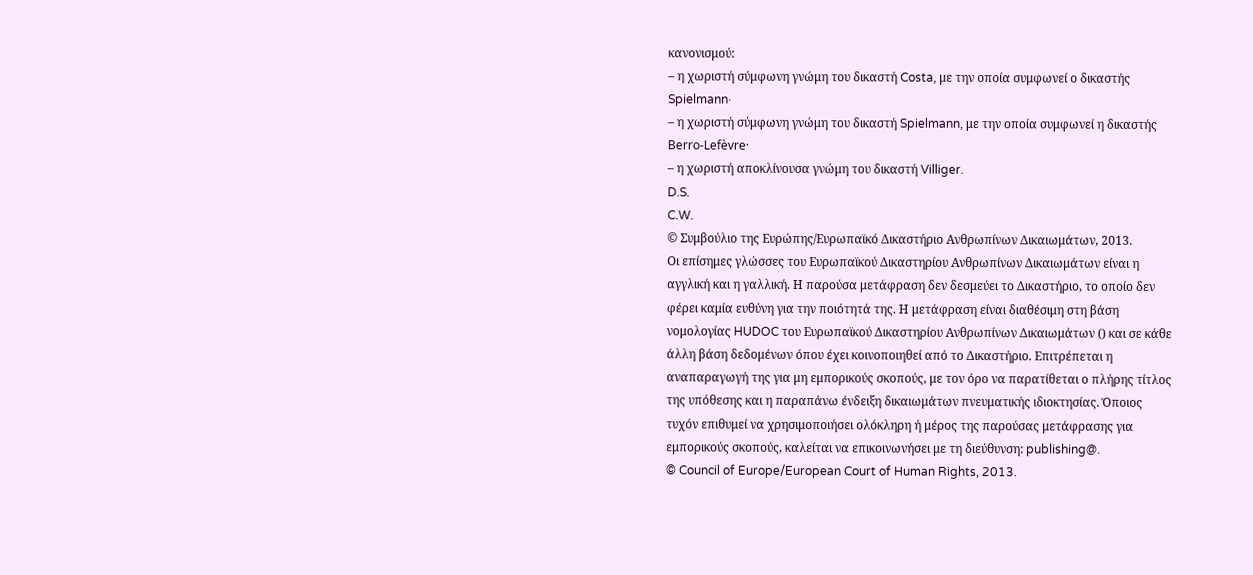κανονισμού:
– η χωριστή σύμφωνη γνώμη του δικαστή Costa, με την οποία συμφωνεί ο δικαστής Spielmann·
– η χωριστή σύμφωνη γνώμη του δικαστή Spielmann, με την οποία συμφωνεί η δικαστής Berro-Lefèvre·
– η χωριστή αποκλίνουσα γνώμη του δικαστή Villiger.
D.S.
C.W.
© Συμβούλιο της Ευρώπης/Ευρωπαϊκό Δικαστήριο Ανθρωπίνων Δικαιωμάτων, 2013.
Οι επίσημες γλώσσες του Ευρωπαϊκού Δικαστηρίου Ανθρωπίνων Δικαιωμάτων είναι η αγγλική και η γαλλική. Η παρούσα μετάφραση δεν δεσμεύει το Δικαστήριο, το οποίο δεν φέρει καμία ευθύνη για την ποιότητά της. Η μετάφραση είναι διαθέσιμη στη βάση νομολογίας HUDOC του Ευρωπαϊκού Δικαστηρίου Ανθρωπίνων Δικαιωμάτων () και σε κάθε άλλη βάση δεδομένων όπου έχει κοινοποιηθεί από το Δικαστήριο. Επιτρέπεται η αναπαραγωγή της για μη εμπορικούς σκοπούς, με τον όρο να παρατίθεται ο πλήρης τίτλος της υπόθεσης και η παραπάνω ένδειξη δικαιωμάτων πνευματικής ιδιοκτησίας. Όποιος τυχόν επιθυμεί να χρησιμοποιήσει ολόκληρη ή μέρος της παρούσας μετάφρασης για εμπορικούς σκοπούς, καλείται να επικοινωνήσει με τη διεύθυνση: publishing@.
© Council of Europe/European Court of Human Rights, 2013.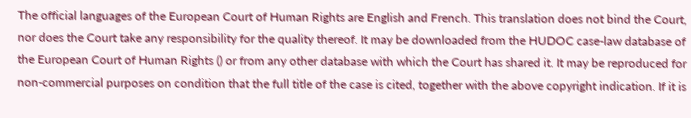The official languages of the European Court of Human Rights are English and French. This translation does not bind the Court, nor does the Court take any responsibility for the quality thereof. It may be downloaded from the HUDOC case-law database of the European Court of Human Rights () or from any other database with which the Court has shared it. It may be reproduced for non-commercial purposes on condition that the full title of the case is cited, together with the above copyright indication. If it is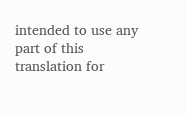intended to use any part of this translation for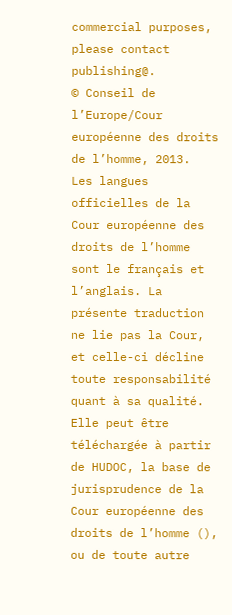commercial purposes, please contact publishing@.
© Conseil de l’Europe/Cour européenne des droits de l’homme, 2013.
Les langues officielles de la Cour européenne des droits de l’homme sont le français et l’anglais. La présente traduction ne lie pas la Cour, et celle-ci décline toute responsabilité quant à sa qualité. Elle peut être téléchargée à partir de HUDOC, la base de jurisprudence de la Cour européenne des droits de l’homme (), ou de toute autre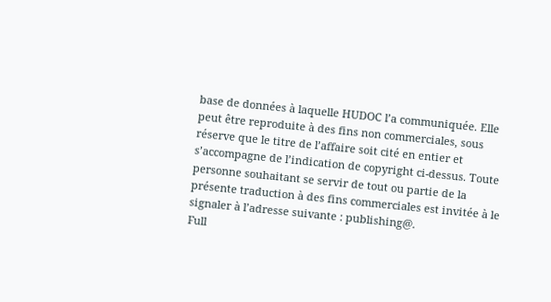base de données à laquelle HUDOC l’a communiquée. Elle peut être reproduite à des fins non commerciales, sous réserve que le titre de l’affaire soit cité en entier et s’accompagne de l’indication de copyright ci-dessus. Toute personne souhaitant se servir de tout ou partie de la présente traduction à des fins commerciales est invitée à le signaler à l’adresse suivante : publishing@.
Full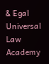& Egal Universal Law Academy